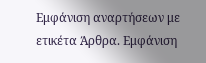Εμφάνιση αναρτήσεων με ετικέτα Άρθρα. Εμφάνιση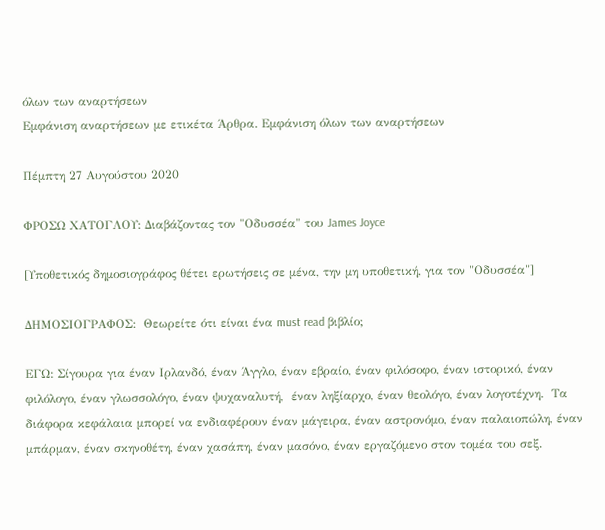όλων των αναρτήσεων
Εμφάνιση αναρτήσεων με ετικέτα Άρθρα. Εμφάνιση όλων των αναρτήσεων

Πέμπτη 27 Αυγούστου 2020

ΦΡΟΣΩ ΧΑΤΟΓΛΟΥ: Διαβάζοντας τον "Οδυσσέα" του James Joyce

[Υποθετικός δημοσιογράφος θέτει ερωτήσεις σε μένα, την μη υποθετική, για τον "Οδυσσέα"]

ΔΗΜΟΣΙΟΓΡΑΦΟΣ:  Θεωρείτε ότι είναι ένα must read βιβλίο;

ΕΓΩ: Σίγουρα για έναν Ιρλανδό, έναν Άγγλο, έναν εβραίο, έναν φιλόσοφο, έναν ιστορικό, έναν φιλόλογο, έναν γλωσσολόγο, έναν ψυχαναλυτή,  έναν ληξίαρχο, έναν θεολόγο, έναν λογοτέχνη.  Τα διάφορα κεφάλαια μπορεί να ενδιαφέρουν έναν μάγειρα, έναν αστρονόμο, έναν παλαιοπώλη, έναν μπάρμαν, έναν σκηνοθέτη, έναν χασάπη, έναν μασόνο, έναν εργαζόμενο στον τομέα του σεξ.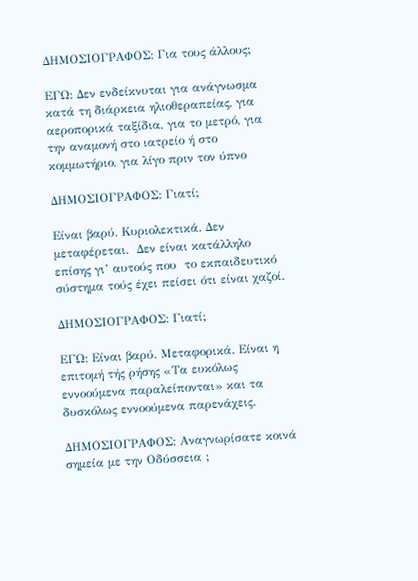ΔΗΜΟΣΙΟΓΡΑΦΟΣ: Για τους άλλους;

ΕΓΩ: Δεν ενδείκνυται για ανάγνωσμα κατά τη διάρκεια ηλιοθεραπείας, για αεροπορικά ταξίδια, για το μετρό, για την αναμονή στο ιατρείο ή στο κομμωτήριο, για λίγο πριν τον ύπνο

ΔΗΜΟΣΙΟΓΡΑΦΟΣ: Γιατί;

Είναι βαρύ. Κυριολεκτικά. Δεν μεταφέρεται.  Δεν είναι κατάλληλο επίσης γι’ αυτούς που  το εκπαιδευτικό σύστημα τούς έχει πείσει ότι είναι χαζοί.

ΔΗΜΟΣΙΟΓΡΑΦΟΣ: Γιατί;

ΕΓΩ: Είναι βαρύ. Μεταφορικά. Είναι η επιτομή τής ρήσης «Τα ευκόλως εννοούμενα παραλείπονται» και τα δυσκόλως εννοούμενα παρενάχεις.

ΔΗΜΟΣΙΟΓΡΑΦΟΣ: Αναγνωρίσατε κοινά σημεία με την Οδύσσεια ;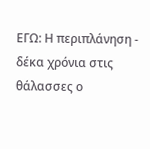ΕΓΩ: Η περιπλάνηση - δέκα χρόνια στις θάλασσες ο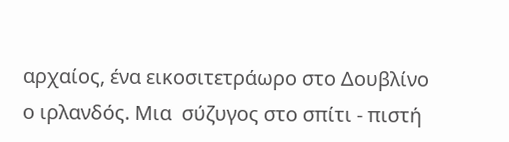αρχαίος, ένα εικοσιτετράωρο στο Δουβλίνο ο ιρλανδός. Μια  σύζυγος στο σπίτι - πιστή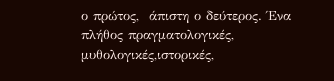ο πρώτος,  άπιστη ο δεύτερος. Ένα πλήθος πραγματολογικές, μυθολογικές,ιστορικές,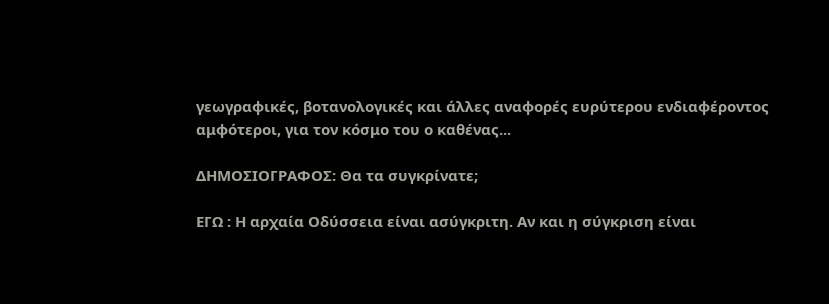γεωγραφικές, βοτανολογικές και άλλες αναφορές ευρύτερου ενδιαφέροντος αμφότεροι, για τον κόσμο του ο καθένας...

ΔΗΜΟΣΙΟΓΡΑΦΟΣ: Θα τα συγκρίνατε;

ΕΓΩ : Η αρχαία Οδύσσεια είναι ασύγκριτη. Αν και η σύγκριση είναι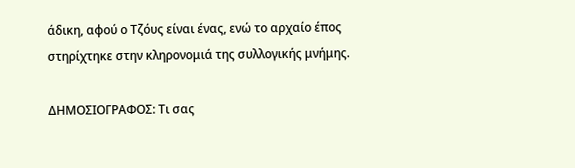άδικη, αφού ο Τζόυς είναι ένας, ενώ το αρχαίο έπος στηρίχτηκε στην κληρονομιά της συλλογικής μνήμης.

ΔΗΜΟΣΙΟΓΡΑΦΟΣ: Τι σας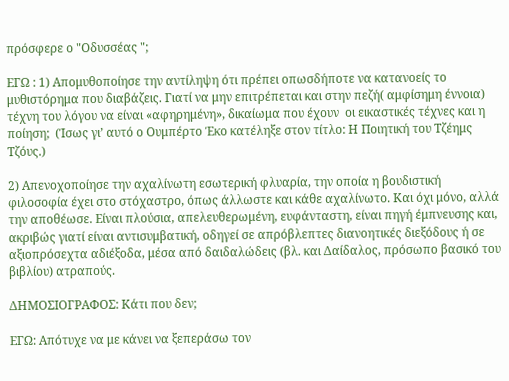πρόσφερε ο "Οδυσσέας ";

ΕΓΩ : 1) Απομυθοποίησε την αντίληψη ότι πρέπει οπωσδήποτε να κατανοείς το μυθιστόρημα που διαβάζεις. Γιατί να μην επιτρέπεται και στην πεζή( αμφίσημη έννοια) τέχνη του λόγου να είναι «αφηρημένη», δικαίωμα που έχουν  οι εικαστικές τέχνες και η ποίηση;  (Ίσως γι’ αυτό ο Ουμπέρτο Έκο κατέληξε στον τίτλο: Η Ποιητική του Τζέημς Τζόυς.)

2) Απενοχοποίησε την αχαλίνωτη εσωτερική φλυαρία, την οποία η βουδιστική φιλοσοφία έχει στο στόχαστρο, όπως άλλωστε και κάθε αχαλίνωτο. Και όχι μόνο, αλλά την αποθέωσε. Είναι πλούσια, απελευθερωμένη, ευφάνταστη, είναι πηγή έμπνευσης και, ακριβώς γιατί είναι αντισυμβατική, οδηγεί σε απρόβλεπτες διανοητικές διεξόδους ή σε αξιοπρόσεχτα αδιέξοδα, μέσα από δαιδαλώδεις (βλ. και Δαίδαλος, πρόσωπο βασικό του βιβλίου) ατραπούς.

ΔΗΜΟΣΙΟΓΡΑΦΟΣ: Κάτι που δεν;

ΕΓΩ: Απότυχε να με κάνει να ξεπεράσω τον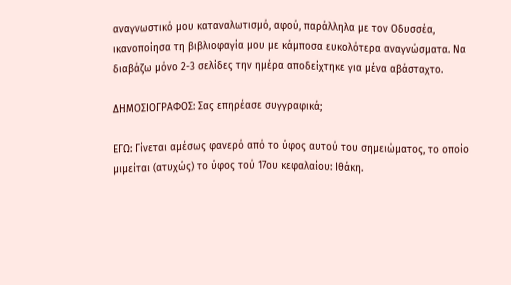αναγνωστικό μου καταναλωτισμό, αφού, παράλληλα με τον Οδυσσέα, ικανοποίησα τη βιβλιοφαγία μου με κάμποσα ευκολότερα αναγνώσματα. Να διαβάζω μόνο 2-3 σελίδες την ημέρα αποδείχτηκε για μένα αβάσταχτο.

ΔΗΜΟΣΙΟΓΡΑΦΟΣ: Σας επηρέασε συγγραφικά;

ΕΓΩ: Γίνεται αμέσως φανερό από το ύφος αυτού του σημειώματος, το οποίο μιμείται (ατυχώς) το ύφος τού 17ου κεφαλαίου: Ιθάκη.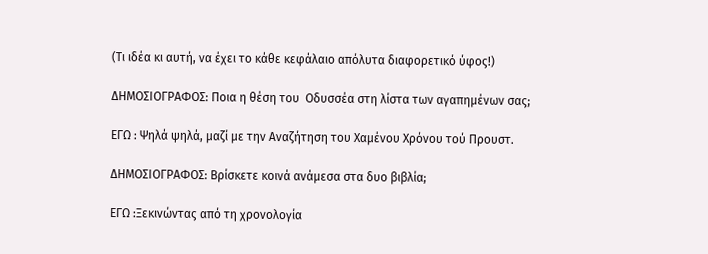(Τι ιδέα κι αυτή, να έχει το κάθε κεφάλαιο απόλυτα διαφορετικό ύφος!)

ΔΗΜΟΣΙΟΓΡΑΦΟΣ: Ποια η θέση του  Οδυσσέα στη λίστα των αγαπημένων σας;

ΕΓΩ : Ψηλά ψηλά, μαζί με την Αναζήτηση του Χαμένου Χρόνου τού Προυστ.

ΔΗΜΟΣΙΟΓΡΑΦΟΣ: Βρίσκετε κοινά ανάμεσα στα δυο βιβλία;

ΕΓΩ :Ξεκινώντας από τη χρονολογία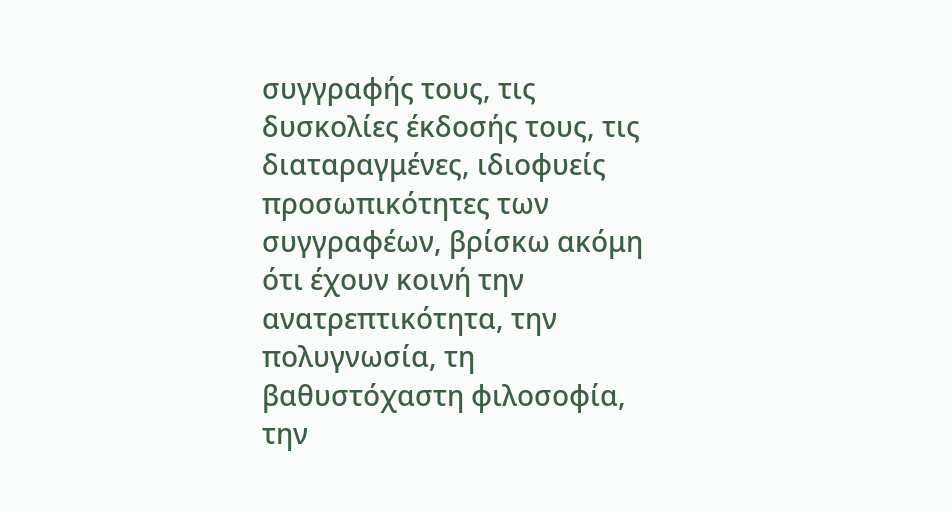συγγραφής τους, τις δυσκολίες έκδοσής τους, τις διαταραγμένες, ιδιοφυείς προσωπικότητες των συγγραφέων, βρίσκω ακόμη ότι έχουν κοινή την ανατρεπτικότητα, την πολυγνωσία, τη βαθυστόχαστη φιλοσοφία, την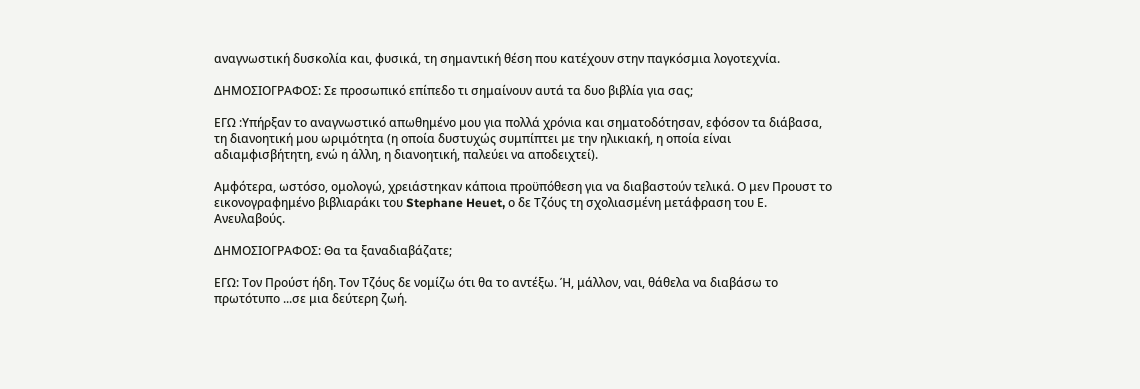αναγνωστική δυσκολία και, φυσικά, τη σημαντική θέση που κατέχουν στην παγκόσμια λογοτεχνία.

ΔΗΜΟΣΙΟΓΡΑΦΟΣ: Σε προσωπικό επίπεδο τι σημαίνουν αυτά τα δυο βιβλία για σας;

ΕΓΩ :Υπήρξαν το αναγνωστικό απωθημένο μου για πολλά χρόνια και σηματοδότησαν, εφόσον τα διάβασα, τη διανοητική μου ωριμότητα (η οποία δυστυχώς συμπίπτει με την ηλικιακή, η οποία είναι αδιαμφισβήτητη, ενώ η άλλη, η διανοητική, παλεύει να αποδειχτεί).

Αμφότερα, ωστόσο, ομολογώ, χρειάστηκαν κάποια προϋπόθεση για να διαβαστούν τελικά. Ο μεν Προυστ το εικονογραφημένο βιβλιαράκι του Stephane Heuet, ο δε Τζόυς τη σχολιασμένη μετάφραση του Ε. Ανευλαβούς.

ΔΗΜΟΣΙΟΓΡΑΦΟΣ: Θα τα ξαναδιαβάζατε;

ΕΓΩ: Τον Προύστ ήδη. Τον Τζόυς δε νομίζω ότι θα το αντέξω. Ή, μάλλον, ναι, θάθελα να διαβάσω το πρωτότυπο ...σε μια δεύτερη ζωή.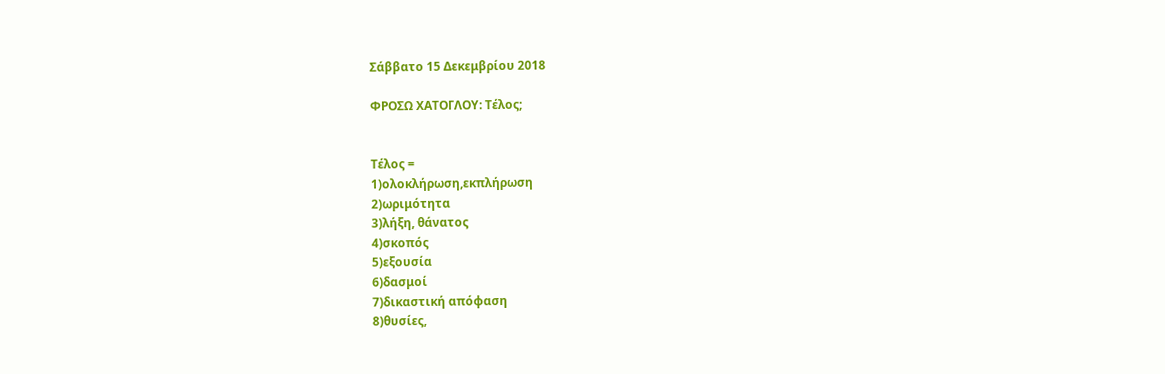Σάββατο 15 Δεκεμβρίου 2018

ΦΡΟΣΩ ΧΑΤΟΓΛΟΥ: Τέλος;


Τέλος =
1)ολοκλήρωση,εκπλήρωση
2)ωριμότητα
3)λήξη, θάνατος
4)σκοπός
5)εξουσία
6)δασμοί
7)δικαστική απόφαση
8)θυσίες,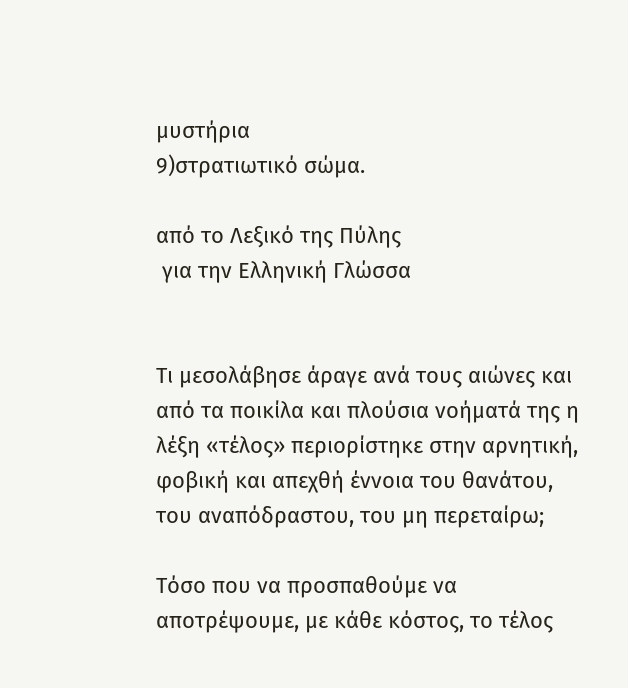μυστήρια
9)στρατιωτικό σώμα.

από το Λεξικό της Πύλης
 για την Ελληνική Γλώσσα


Τι μεσολάβησε άραγε ανά τους αιώνες και από τα ποικίλα και πλούσια νοήματά της η λέξη «τέλος» περιορίστηκε στην αρνητική, φοβική και απεχθή έννοια του θανάτου, του αναπόδραστου, του μη περεταίρω;

Τόσο που να προσπαθούμε να αποτρέψουμε, με κάθε κόστος, το τέλος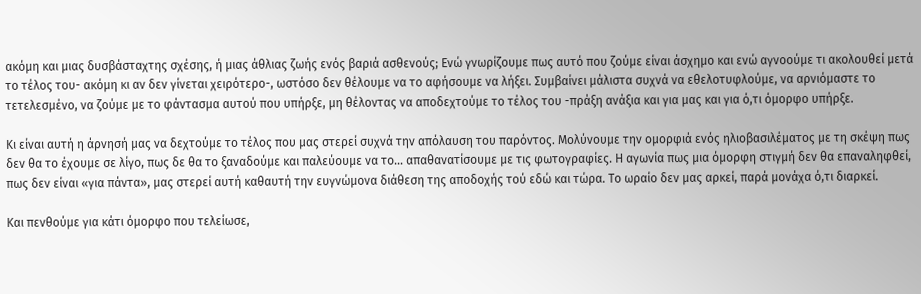ακόμη και μιας δυσβάσταχτης σχέσης, ή μιας άθλιας ζωής ενός βαριά ασθενούς; Ενώ γνωρίζουμε πως αυτό που ζούμε είναι άσχημο και ενώ αγνοούμε τι ακολουθεί μετά το τέλος του- ακόμη κι αν δεν γίνεται χειρότερο-, ωστόσο δεν θέλουμε να το αφήσουμε να λήξει. Συμβαίνει μάλιστα συχνά να εθελοτυφλούμε, να αρνιόμαστε το τετελεσμένο, να ζούμε με το φάντασμα αυτού που υπήρξε, μη θέλοντας να αποδεχτούμε το τέλος του -πράξη ανάξια και για μας και για ό,τι όμορφο υπήρξε.

Κι είναι αυτή η άρνησή μας να δεχτούμε το τέλος που μας στερεί συχνά την απόλαυση του παρόντος. Μολύνουμε την ομορφιά ενός ηλιοβασιλέματος με τη σκέψη πως δεν θα το έχουμε σε λίγο, πως δε θα το ξαναδούμε και παλεύουμε να το… απαθανατίσουμε με τις φωτογραφίες. Η αγωνία πως μια όμορφη στιγμή δεν θα επαναληφθεί, πως δεν είναι «για πάντα», μας στερεί αυτή καθαυτή την ευγνώμονα διάθεση της αποδοχής τού εδώ και τώρα. Το ωραίο δεν μας αρκεί, παρά μονάχα ό,τι διαρκεί.

Και πενθούμε για κάτι όμορφο που τελείωσε,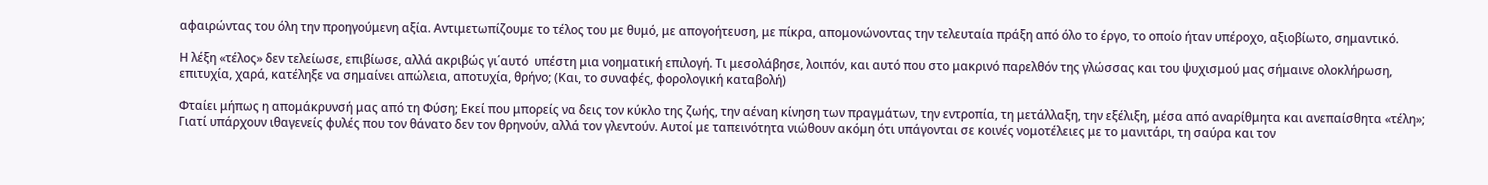αφαιρώντας του όλη την προηγούμενη αξία. Αντιμετωπίζουμε το τέλος του με θυμό, με απογοήτευση, με πίκρα, απομονώνοντας την τελευταία πράξη από όλο το έργο, το οποίο ήταν υπέροχο, αξιοβίωτο, σημαντικό.

Η λέξη «τέλος» δεν τελείωσε, επιβίωσε, αλλά ακριβώς γι΄αυτό  υπέστη μια νοηματική επιλογή. Τι μεσολάβησε, λοιπόν, και αυτό που στο μακρινό παρελθόν της γλώσσας και του ψυχισμού μας σήμαινε ολοκλήρωση, επιτυχία, χαρά, κατέληξε να σημαίνει απώλεια, αποτυχία, θρήνο; (Και, το συναφές, φορολογική καταβολή)

Φταίει μήπως η απομάκρυνσή μας από τη Φύση; Εκεί που μπορείς να δεις τον κύκλο της ζωής, την αέναη κίνηση των πραγμάτων, την εντροπία, τη μετάλλαξη, την εξέλιξη, μέσα από αναρίθμητα και ανεπαίσθητα «τέλη»; Γιατί υπάρχουν ιθαγενείς φυλές που τον θάνατο δεν τον θρηνούν, αλλά τον γλεντούν. Αυτοί με ταπεινότητα νιώθουν ακόμη ότι υπάγονται σε κοινές νομοτέλειες με το μανιτάρι, τη σαύρα και τον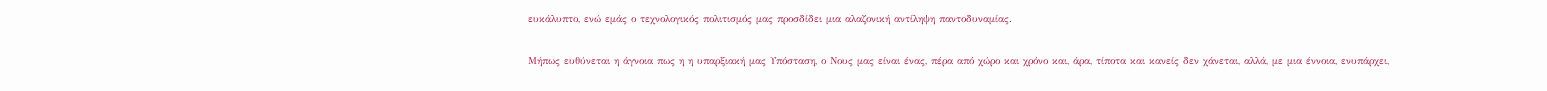ευκάλυπτο, ενώ εμάς ο τεχνολογικός πολιτισμός μας προσδίδει μια αλαζονική αντίληψη παντοδυναμίας.

Μήπως ευθύνεται η άγνοια πως η η υπαρξιακή μας Υπόσταση, ο Νους μας είναι ένας, πέρα από χώρο και χρόνο και, άρα, τίποτα και κανείς δεν χάνεται, αλλά, με μια έννοια, ενυπάρχει,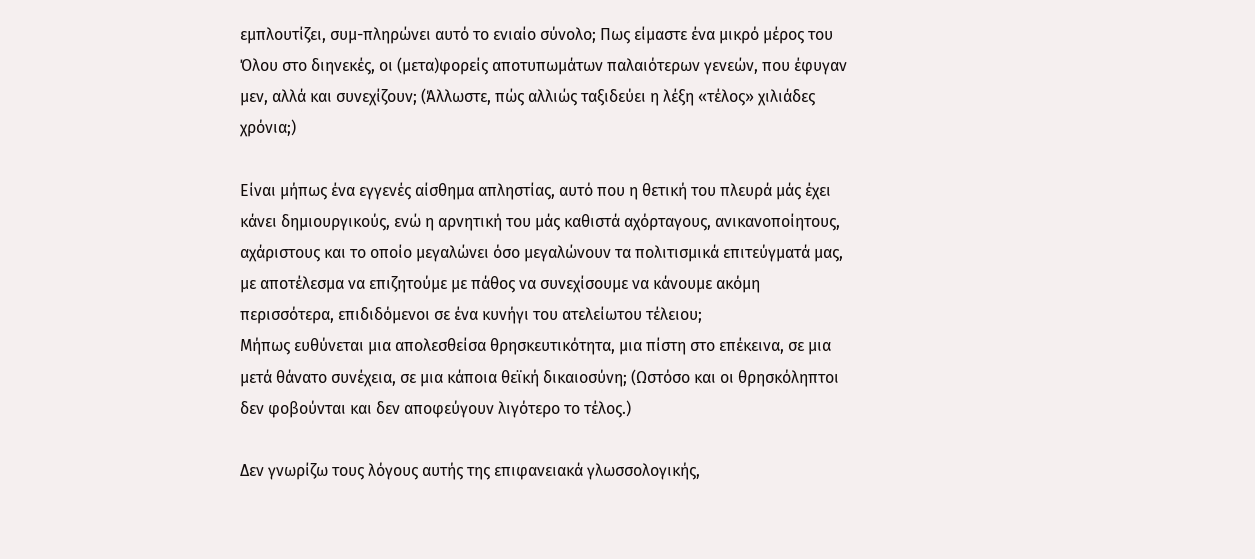εμπλουτίζει, συμ-πληρώνει αυτό το ενιαίο σύνολο; Πως είμαστε ένα μικρό μέρος του Όλου στο διηνεκές, οι (μετα)φορείς αποτυπωμάτων παλαιότερων γενεών, που έφυγαν μεν, αλλά και συνεχίζουν; (Άλλωστε, πώς αλλιώς ταξιδεύει η λέξη «τέλος» χιλιάδες χρόνια;)

Είναι μήπως ένα εγγενές αίσθημα απληστίας, αυτό που η θετική του πλευρά μάς έχει κάνει δημιουργικούς, ενώ η αρνητική του μάς καθιστά αχόρταγους, ανικανοποίητους, αχάριστους και το οποίο μεγαλώνει όσο μεγαλώνουν τα πολιτισμικά επιτεύγματά μας, με αποτέλεσμα να επιζητούμε με πάθος να συνεχίσουμε να κάνουμε ακόμη περισσότερα, επιδιδόμενοι σε ένα κυνήγι του ατελείωτου τέλειου;
Μήπως ευθύνεται μια απολεσθείσα θρησκευτικότητα, μια πίστη στο επέκεινα, σε μια μετά θάνατο συνέχεια, σε μια κάποια θεϊκή δικαιοσύνη; (Ωστόσο και οι θρησκόληπτοι δεν φοβούνται και δεν αποφεύγουν λιγότερο το τέλος.)

Δεν γνωρίζω τους λόγους αυτής της επιφανειακά γλωσσολογικής,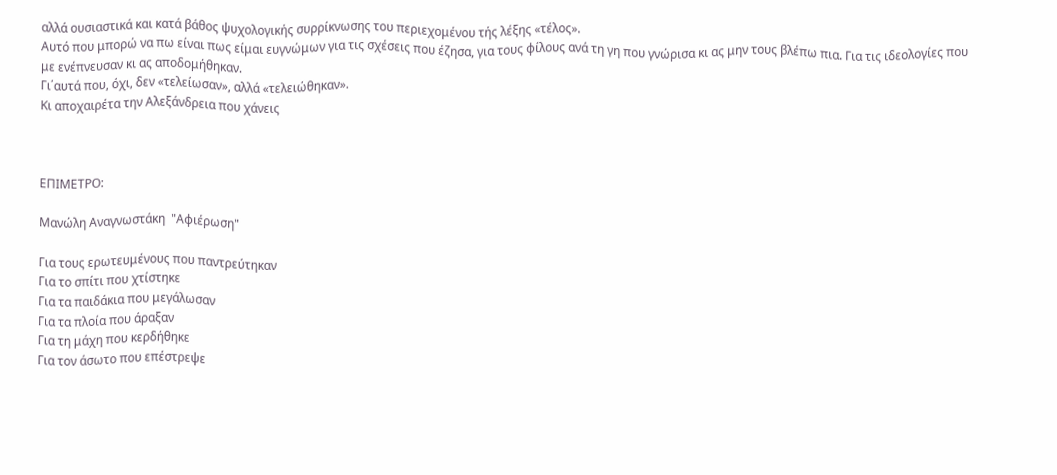αλλά ουσιαστικά και κατά βάθος ψυχολογικής συρρίκνωσης του περιεχομένου τής λέξης «τέλος».
Αυτό που μπορώ να πω είναι πως είμαι ευγνώμων για τις σχέσεις που έζησα, για τους φίλους ανά τη γη που γνώρισα κι ας μην τους βλέπω πια. Για τις ιδεολογίες που με ενέπνευσαν κι ας αποδομήθηκαν.
Γι΄αυτά που, όχι, δεν «τελείωσαν», αλλά «τελειώθηκαν».
Κι αποχαιρέτα την Αλεξάνδρεια που χάνεις



ΕΠΙΜΕΤΡΟ:

Μανώλη Αναγνωστάκη  "Αφιέρωση"

Για τους ερωτευμένους που παντρεύτηκαν
Για το σπίτι που χτίστηκε
Για τα παιδάκια που μεγάλωσαν
Για τα πλοία που άραξαν
Για τη μάχη που κερδήθηκε
Για τον άσωτο που επέστρεψε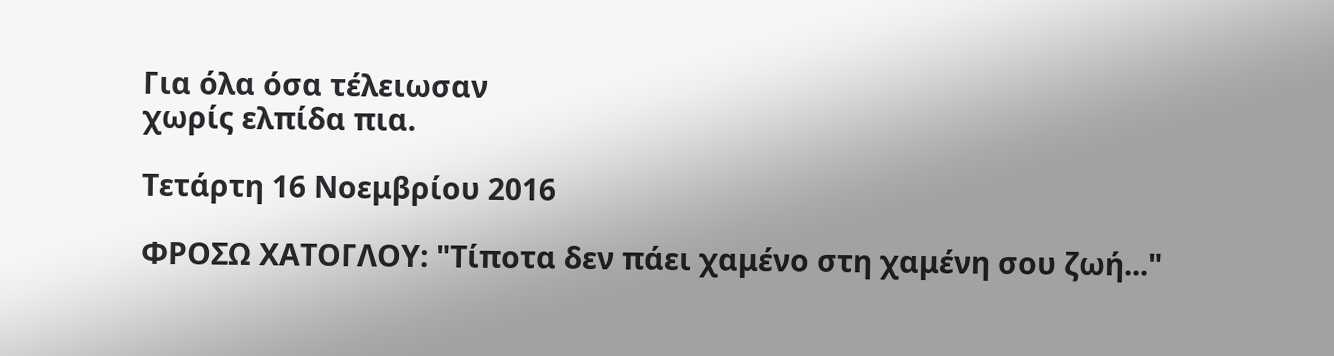Για όλα όσα τέλειωσαν
χωρίς ελπίδα πια.

Τετάρτη 16 Νοεμβρίου 2016

ΦΡΟΣΩ ΧΑΤΟΓΛΟΥ: "Τίποτα δεν πάει χαμένο στη χαμένη σου ζωή..."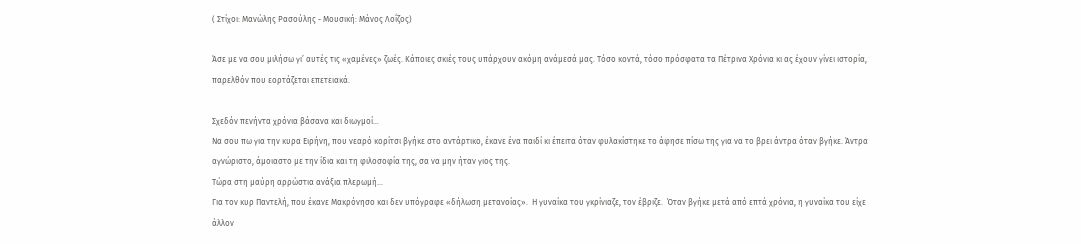( Στίχοι: Μανώλης Ρασούλης - Μουσική: Μάνος Λοΐζος)

Άσε με να σου μιλήσω γι’ αυτές τις «χαμένες» ζωές. Κάποιες σκιές τους υπάρχουν ακόμη ανάμεσά μας. Τόσο κοντά, τόσο πρόσφατα τα Πέτρινα Χρόνια κι ας έχουν γίνει ιστορία, παρελθόν που εορτάζεται επετειακά.

Σχεδόν πενήντα χρόνια βάσανα και διωγμοί…
Να σου πω για την κυρα Ειρήνη, που νεαρό κορίτσι βγήκε στο αντάρτικο, έκανε ένα παιδί κι έπειτα όταν φυλακίστηκε το άφησε πίσω της για να το βρει άντρα όταν βγήκε. Άντρα αγνώριστο, άμοιαστο με την ίδια και τη φιλοσοφία της, σα να μην ήταν γιος της.
Τώρα στη μαύρη αρρώστια ανάξια πλερωμή…
Για τον κυρ Παντελή, που έκανε Μακρόνησο και δεν υπόγραφε «δήλωση μετανοίας».  Η γυναίκα του γκρίνιαζε, τον έβριζε.  Όταν βγήκε μετά από επτά χρόνια, η γυναίκα του είχε άλλον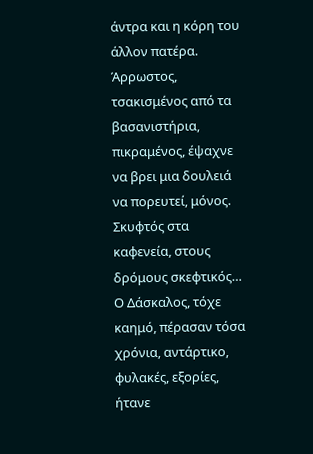άντρα και η κόρη του άλλον πατέρα. Άρρωστος, τσακισμένος από τα βασανιστήρια, πικραμένος, έψαχνε να βρει μια δουλειά να πορευτεί, μόνος.
Σκυφτός στα καφενεία, στους δρόμους σκεφτικός…
Ο Δάσκαλος, τόχε καημό, πέρασαν τόσα χρόνια, αντάρτικο, φυλακές, εξορίες, ήτανε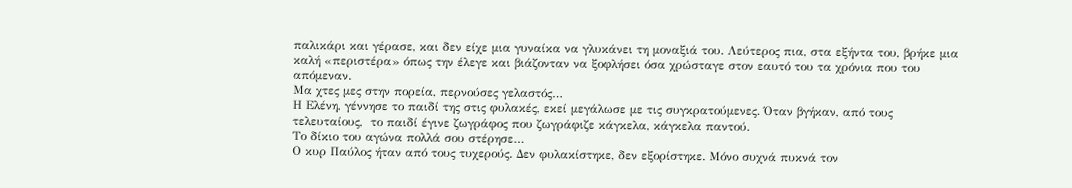παλικάρι και γέρασε, και δεν είχε μια γυναίκα να γλυκάνει τη μοναξιά του. Λεύτερος πια, στα εξήντα του, βρήκε μια καλή «περιστέρα» όπως την έλεγε και βιάζονταν να ξοφλήσει όσα χρώσταγε στον εαυτό του τα χρόνια που του απόμεναν.
Μα χτες μες στην πορεία, περνούσες γελαστός…
Η Ελένη, γέννησε το παιδί της στις φυλακές, εκεί μεγάλωσε με τις συγκρατούμενες. Όταν βγήκαν, από τους τελευταίους,  το παιδί έγινε ζωγράφος που ζωγράφιζε κάγκελα, κάγκελα παντού.
Το δίκιο του αγώνα πολλά σου στέρησε…
Ο κυρ Παύλος ήταν από τους τυχερούς. Δεν φυλακίστηκε, δεν εξορίστηκε. Μόνο συχνά πυκνά τον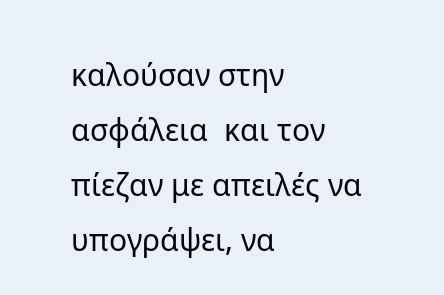καλούσαν στην ασφάλεια  και τον πίεζαν με απειλές να υπογράψει, να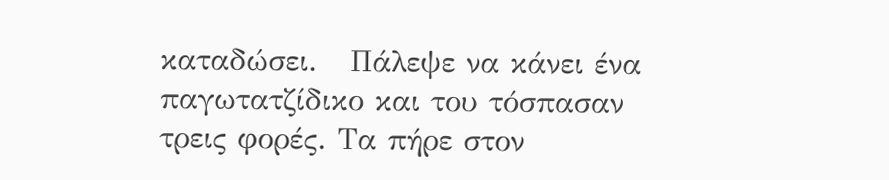καταδώσει.   Πάλεψε να κάνει ένα παγωτατζίδικο και του τόσπασαν τρεις φορές. Τα πήρε στον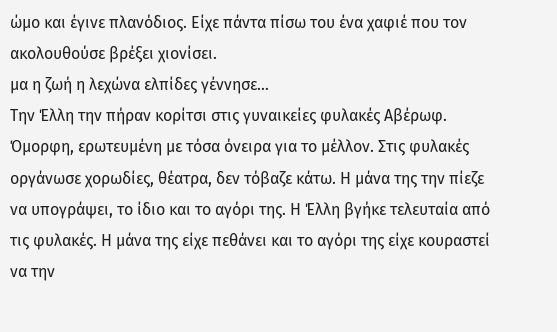ώμο και έγινε πλανόδιος. Είχε πάντα πίσω του ένα χαφιέ που τον ακολουθούσε βρέξει χιονίσει.
μα η ζωή η λεχώνα ελπίδες γέννησε…
Την Έλλη την πήραν κορίτσι στις γυναικείες φυλακές Αβέρωφ. Όμορφη, ερωτευμένη με τόσα όνειρα για το μέλλον. Στις φυλακές οργάνωσε χορωδίες, θέατρα, δεν τόβαζε κάτω. Η μάνα της την πίεζε να υπογράψει, το ίδιο και το αγόρι της. Η Έλλη βγήκε τελευταία από τις φυλακές. Η μάνα της είχε πεθάνει και το αγόρι της είχε κουραστεί να την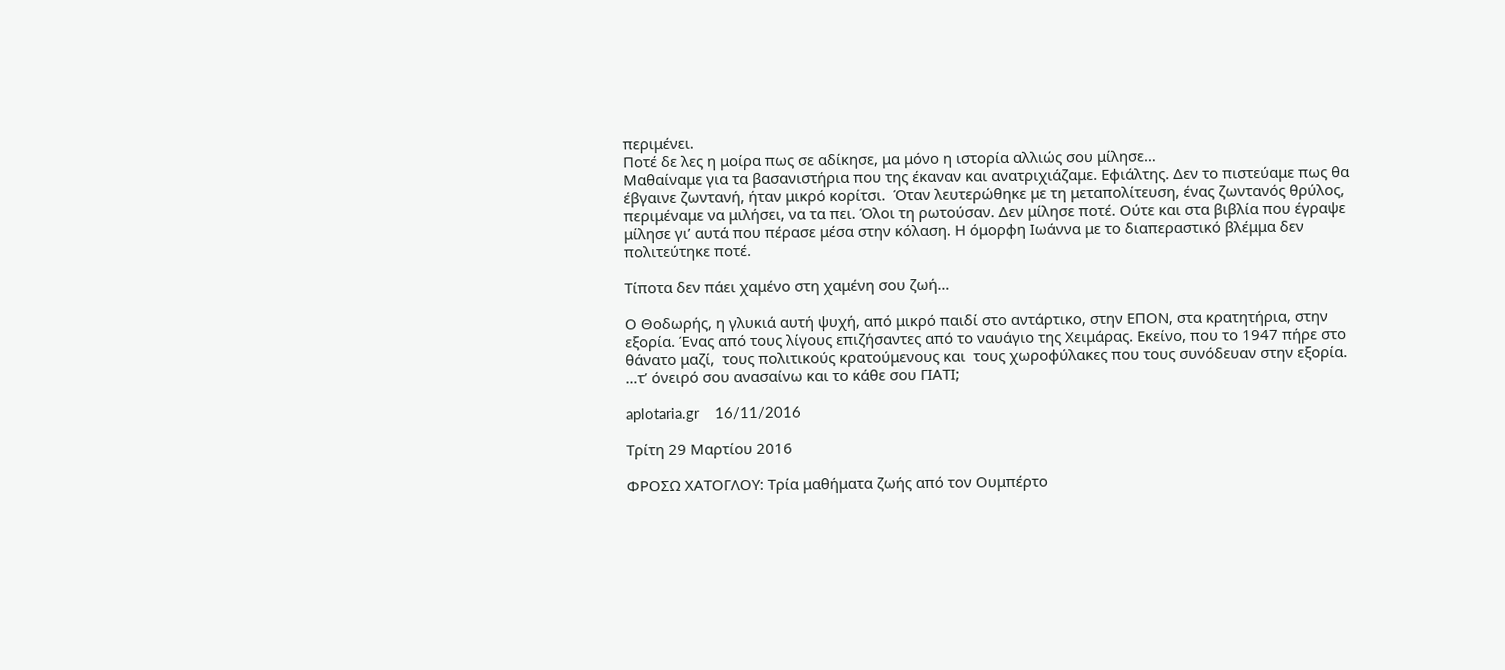περιμένει.
Ποτέ δε λες η μοίρα πως σε αδίκησε, μα μόνο η ιστορία αλλιώς σου μίλησε…
Μαθαίναμε για τα βασανιστήρια που της έκαναν και ανατριχιάζαμε. Εφιάλτης. Δεν το πιστεύαμε πως θα έβγαινε ζωντανή, ήταν μικρό κορίτσι.  Όταν λευτερώθηκε με τη μεταπολίτευση, ένας ζωντανός θρύλος, περιμέναμε να μιλήσει, να τα πει. Όλοι τη ρωτούσαν. Δεν μίλησε ποτέ. Ούτε και στα βιβλία που έγραψε μίλησε γι’ αυτά που πέρασε μέσα στην κόλαση. Η όμορφη Ιωάννα με το διαπεραστικό βλέμμα δεν πολιτεύτηκε ποτέ.

Τίποτα δεν πάει χαμένο στη χαμένη σου ζωή…

Ο Θοδωρής, η γλυκιά αυτή ψυχή, από μικρό παιδί στο αντάρτικο, στην ΕΠΟΝ, στα κρατητήρια, στην εξορία. Ένας από τους λίγους επιζήσαντες από το ναυάγιο της Χειμάρας. Εκείνο, που το 1947 πήρε στο θάνατο μαζί,  τους πολιτικούς κρατούμενους και  τους χωροφύλακες που τους συνόδευαν στην εξορία.
…τ’ όνειρό σου ανασαίνω και το κάθε σου ΓΙΑΤΙ;

aplotaria.gr    16/11/2016

Τρίτη 29 Μαρτίου 2016

ΦΡΟΣΩ ΧΑΤΟΓΛΟΥ: Τρία μαθήματα ζωής από τον Ουμπέρτο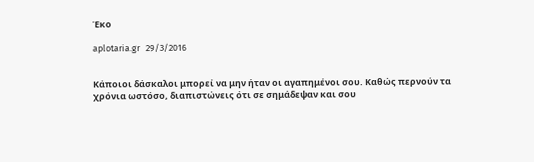Έκο

aplotaria.gr   29/3/2016


Κάποιοι δάσκαλοι μπορεί να μην ήταν οι αγαπημένοι σου. Καθώς περνούν τα χρόνια ωστόσο, διαπιστώνεις ότι σε σημάδεψαν και σου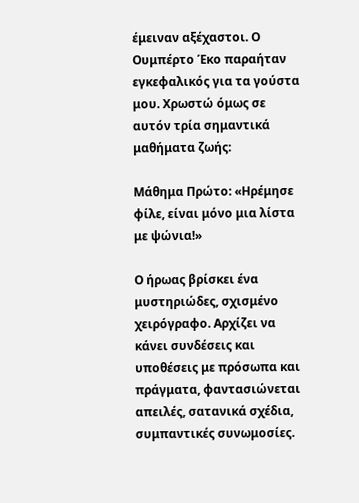έμειναν αξέχαστοι. Ο Ουμπέρτο Έκο παραήταν εγκεφαλικός για τα γούστα μου. Χρωστώ όμως σε αυτόν τρία σημαντικά μαθήματα ζωής:

Μάθημα Πρώτο: «Ηρέμησε φίλε, είναι μόνο μια λίστα με ψώνια!»

Ο ήρωας βρίσκει ένα μυστηριώδες, σχισμένο χειρόγραφο. Αρχίζει να κάνει συνδέσεις και υποθέσεις με πρόσωπα και πράγματα, φαντασιώνεται απειλές, σατανικά σχέδια, συμπαντικές συνωμοσίες.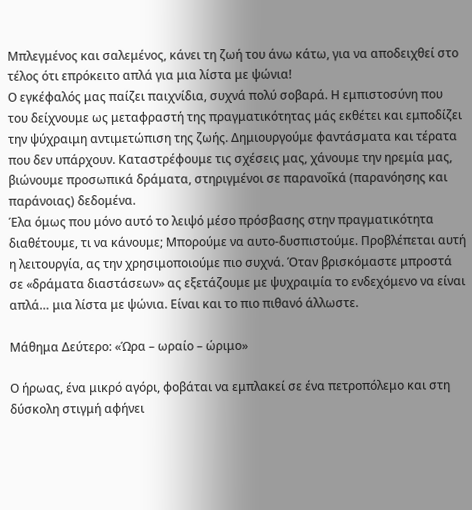Μπλεγμένος και σαλεμένος, κάνει τη ζωή του άνω κάτω, για να αποδειχθεί στο τέλος ότι επρόκειτο απλά για μια λίστα με ψώνια!
Ο εγκέφαλός μας παίζει παιχνίδια, συχνά πολύ σοβαρά. Η εμπιστοσύνη που του δείχνουμε ως μεταφραστή της πραγματικότητας μάς εκθέτει και εμποδίζει την ψύχραιμη αντιμετώπιση της ζωής. Δημιουργούμε φαντάσματα και τέρατα που δεν υπάρχουν. Καταστρέφουμε τις σχέσεις μας, χάνουμε την ηρεμία μας, βιώνουμε προσωπικά δράματα, στηριγμένοι σε παρανοΐκά (παρανόησης και παράνοιας) δεδομένα.
Έλα όμως που μόνο αυτό το λειψό μέσο πρόσβασης στην πραγματικότητα διαθέτουμε, τι να κάνουμε; Μπορούμε να αυτο-δυσπιστούμε. Προβλέπεται αυτή η λειτουργία, ας την χρησιμοποιούμε πιο συχνά. Όταν βρισκόμαστε μπροστά σε «δράματα διαστάσεων» ας εξετάζουμε με ψυχραιμία το ενδεχόμενο να είναι απλά… μια λίστα με ψώνια. Είναι και το πιο πιθανό άλλωστε.

Μάθημα Δεύτερο: «Ώρα – ωραίο – ώριμο»

Ο ήρωας, ένα μικρό αγόρι, φοβάται να εμπλακεί σε ένα πετροπόλεμο και στη δύσκολη στιγμή αφήνει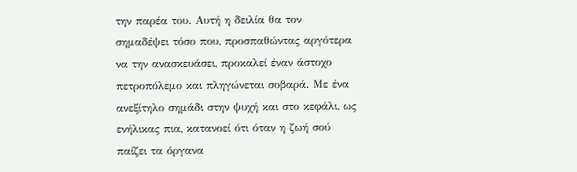την παρέα του. Αυτή η δειλία θα τον σημαδέψει τόσο που, προσπαθώντας αργότερα να την ανασκευάσει, προκαλεί έναν άστοχο πετροπόλεμο και πληγώνεται σοβαρά. Με ένα ανεξίτηλο σημάδι στην ψυχή και στο κεφάλι, ως ενήλικας πια, κατανοεί ότι όταν η ζωή σού παίζει τα όργανα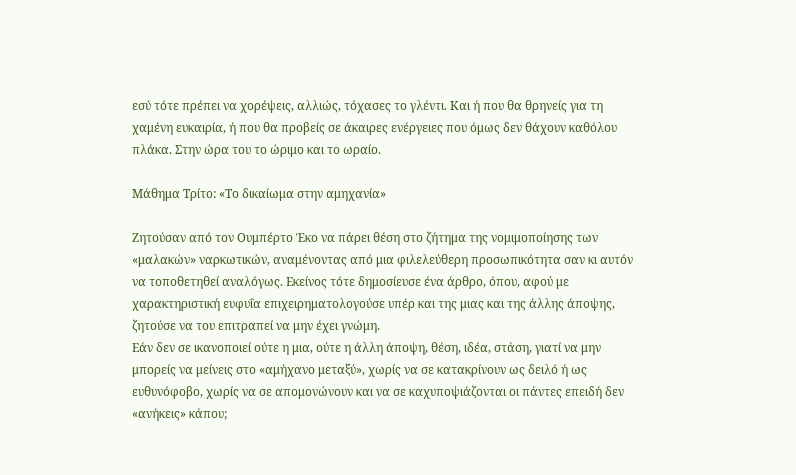εσύ τότε πρέπει να χορέψεις, αλλιώς, τόχασες το γλέντι. Και ή που θα θρηνείς για τη χαμένη ευκαιρία, ή που θα προβείς σε άκαιρες ενέργειες που όμως δεν θάχουν καθόλου πλάκα. Στην ώρα του το ώριμο και το ωραίο.

Μάθημα Τρίτο: «Το δικαίωμα στην αμηχανία»

Ζητούσαν από τον Ουμπέρτο Έκο να πάρει θέση στο ζήτημα της νομιμοποίησης των «μαλακών» ναρκωτικών, αναμένοντας από μια φιλελεύθερη προσωπικότητα σαν κι αυτόν να τοποθετηθεί αναλόγως. Εκείνος τότε δημοσίευσε ένα άρθρο, όπου, αφού με χαρακτηριστική ευφυΐα επιχειρηματολογούσε υπέρ και της μιας και της άλλης άποψης, ζητούσε να του επιτραπεί να μην έχει γνώμη.
Εάν δεν σε ικανοποιεί ούτε η μια, ούτε η άλλη άποψη, θέση, ιδέα, στάση, γιατί να μην μπορείς να μείνεις στο «αμήχανο μεταξύ», χωρίς να σε κατακρίνουν ως δειλό ή ως ευθυνόφοβο, χωρίς να σε απομονώνουν και να σε καχυποψιάζονται οι πάντες επειδή δεν «ανήκεις» κάπου;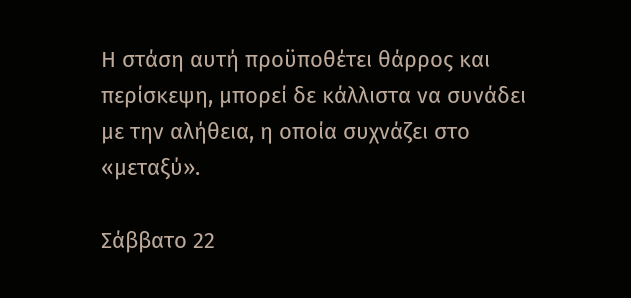Η στάση αυτή προϋποθέτει θάρρος και περίσκεψη, μπορεί δε κάλλιστα να συνάδει με την αλήθεια, η οποία συχνάζει στο «μεταξύ».

Σάββατο 22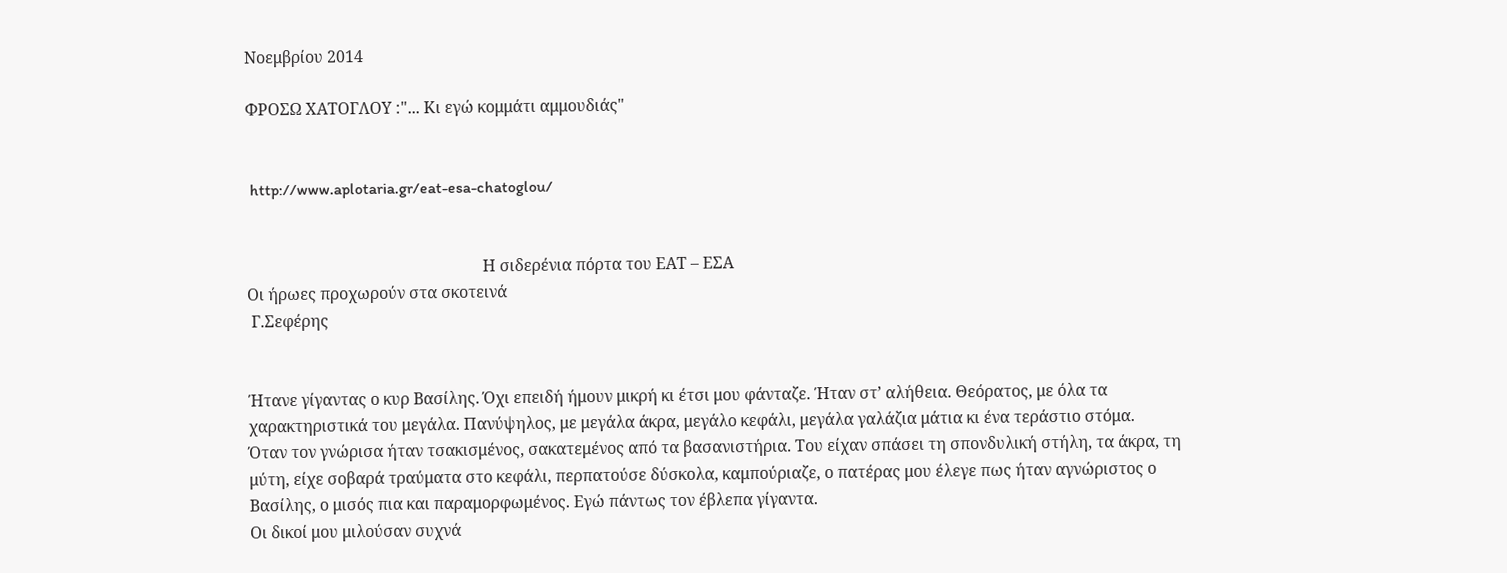Νοεμβρίου 2014

ΦΡΟΣΩ ΧΑΤΟΓΛΟΥ :"... Κι εγώ κομμάτι αμμουδιάς"


 http://www.aplotaria.gr/eat-esa-chatoglou/


                                                           Η σιδερένια πόρτα του ΕΑΤ – ΕΣΑ
Οι ήρωες προχωρούν στα σκοτεινά
 Γ.Σεφέρης


Ήτανε γίγαντας ο κυρ Βασίλης. Όχι επειδή ήμουν μικρή κι έτσι μου φάνταζε. Ήταν στ’ αλήθεια. Θεόρατος, με όλα τα χαρακτηριστικά του μεγάλα. Πανύψηλος, με μεγάλα άκρα, μεγάλο κεφάλι, μεγάλα γαλάζια μάτια κι ένα τεράστιο στόμα.
Όταν τον γνώρισα ήταν τσακισμένος, σακατεμένος από τα βασανιστήρια. Του είχαν σπάσει τη σπονδυλική στήλη, τα άκρα, τη μύτη, είχε σοβαρά τραύματα στο κεφάλι, περπατούσε δύσκολα, καμπούριαζε, ο πατέρας μου έλεγε πως ήταν αγνώριστος ο Βασίλης, ο μισός πια και παραμορφωμένος. Εγώ πάντως τον έβλεπα γίγαντα.
Οι δικοί μου μιλούσαν συχνά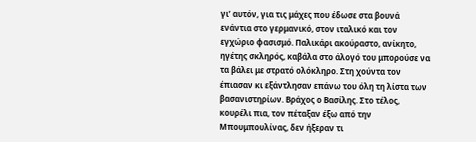γι’ αυτόν, για τις μάχες που έδωσε στα βουνά ενάντια στο γερμανικό, στον ιταλικό και τον εγχώριο φασισμό. Παλικάρι ακούραστο, ανίκητο, ηγέτης σκληρός, καβάλα στο άλογό του μπορούσε να τα βάλει με στρατό ολόκληρο. Στη χούντα τον έπιασαν κι εξάντλησαν επάνω του όλη τη λίστα των βασανιστηρίων. Βράχος ο Βασίλης. Στο τέλος, κουρέλι πια, τον πέταξαν έξω από την Μπουμπουλίνας, δεν ήξεραν τι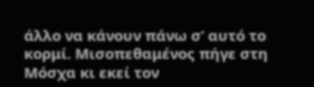άλλο να κάνουν πάνω σ’ αυτό το κορμί. Μισοπεθαμένος πήγε στη Μόσχα κι εκεί τον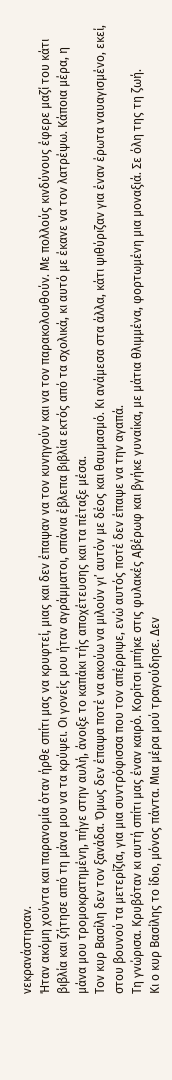νεκρανάστησαν.
Ήταν ακόμη χούντα και παρανομία όταν ήρθε σπίτι μας να κρυφτεί, μιας και δεν έπαψαν να τον κυνηγούν και να τον παρακολουθούν. Με πολλούς κινδύνους έφερε μαζί του κάτι βιβλία και ζήτησε από τη μάνα μου να τα κρύψει. Οι γονείς μου ήταν αγράμματοι, σπάνια έβλεπα βιβλία εκτός από τα σχολικά, κι αυτό με έκανε να τον λατρέψω. Κάποια μέρα, η μάνα μου τρομοκρατημένη, πήγε στην αυλή, άνοιξε το καπάκι τής αποχέτευσης και τα πέταξε μέσα.
Τον κυρ Βασίλη δεν τον ξανάδα. Όμως δεν έπαψα ποτέ να ακούω να μιλούν γι’ αυτόν με δέος και θαυμασμό. Κι ανάμεσα στα άλλα, κάτι ψιθύριζαν για έναν έρωτα ναυαγισμένο, εκεί, στου βουνού τα μετερίζια, για μια συντρόφισσα που τον απέρριψε, ενώ αυτός ποτέ δεν έπαψε να την αγαπά.
Τη γνώρισα. Κρυβόταν κι αυτή σπίτι μας έναν καιρό. Κορίτσι μπήκε στις φυλακές Αβέρωφ και βγήκε γυναίκα, με μάτια θλιμμένα, φορτωμένη μια μοναξιά. Σε όλη της τη ζωή.
Κι ο κυρ Βασίλης το ίδιο, μόνος πάντα. Μια μέρα μού τραγούδησε. Δεν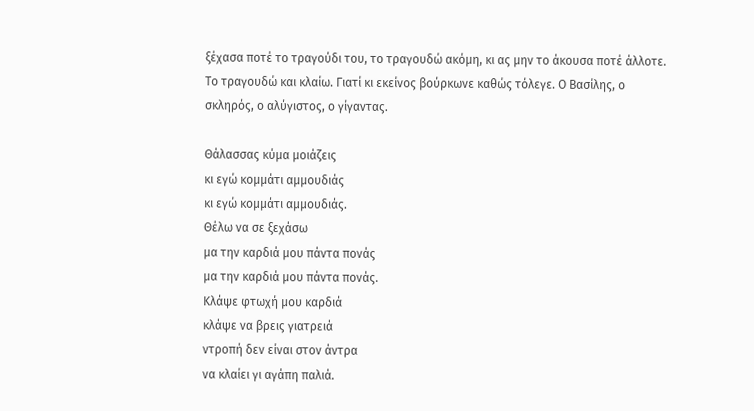ξέχασα ποτέ το τραγούδι του, το τραγουδώ ακόμη, κι ας μην το άκουσα ποτέ άλλοτε. Το τραγουδώ και κλαίω. Γιατί κι εκείνος βούρκωνε καθώς τόλεγε. Ο Βασίλης, ο σκληρός, ο αλύγιστος, ο γίγαντας.

Θάλασσας κύμα μοιάζεις
κι εγώ κομμάτι αμμουδιάς
κι εγώ κομμάτι αμμουδιάς.
Θέλω να σε ξεχάσω
μα την καρδιά μου πάντα πονάς
μα την καρδιά μου πάντα πονάς.
Κλάψε φτωχή μου καρδιά
κλάψε να βρεις γιατρειά
ντροπή δεν είναι στον άντρα
να κλαίει γι αγάπη παλιά.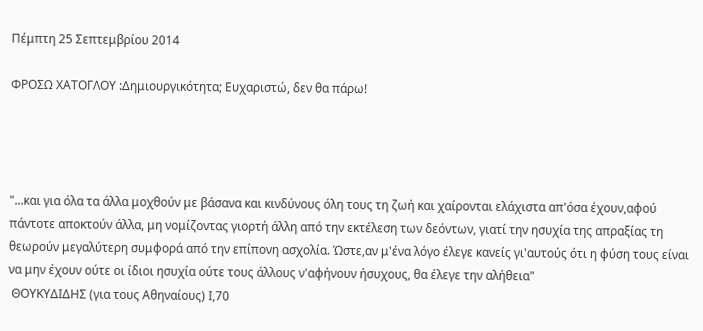Πέμπτη 25 Σεπτεμβρίου 2014

ΦΡΟΣΩ ΧΑΤΟΓΛΟΥ :Δημιουργικότητα; Ευχαριστώ, δεν θα πάρω!




"...και για όλα τα άλλα μοχθούν με βάσανα και κινδύνους όλη τους τη ζωή και χαίρονται ελάχιστα απ'όσα έχουν,αφού πάντοτε αποκτούν άλλα, μη νομίζοντας γιορτή άλλη από την εκτέλεση των δεόντων, γιατί την ησυχία της απραξίας τη θεωρούν μεγαλύτερη συμφορά από την επίπονη ασχολία. Ώστε,αν μ'ένα λόγο έλεγε κανείς γι'αυτούς ότι η φύση τους είναι να μην έχουν ούτε οι ίδιοι ησυχία ούτε τους άλλους ν'αφήνουν ήσυχους, θα έλεγε την αλήθεια"
 ΘΟΥΚΥΔΙΔΗΣ (για τους Αθηναίους) Ι,70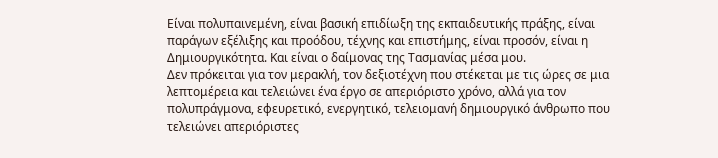Είναι πολυπαινεμένη, είναι βασική επιδίωξη της εκπαιδευτικής πράξης, είναι παράγων εξέλιξης και προόδου, τέχνης και επιστήμης, είναι προσόν, είναι η Δημιουργικότητα. Και είναι ο δαίμονας της Τασμανίας μέσα μου.
Δεν πρόκειται για τον μερακλή, τον δεξιοτέχνη που στέκεται με τις ώρες σε μια λεπτομέρεια και τελειώνει ένα έργο σε απεριόριστο χρόνο, αλλά για τον πολυπράγμονα, εφευρετικό, ενεργητικό, τελειομανή δημιουργικό άνθρωπο που τελειώνει απεριόριστες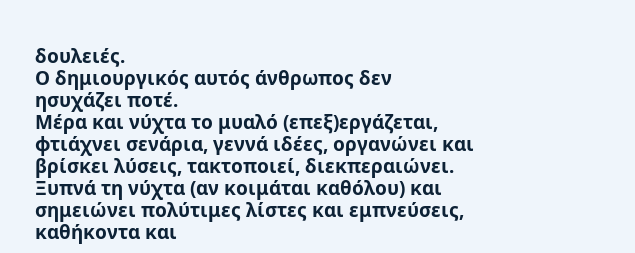δουλειές.
Ο δημιουργικός αυτός άνθρωπος δεν ησυχάζει ποτέ.
Μέρα και νύχτα το μυαλό (επεξ)εργάζεται, φτιάχνει σενάρια, γεννά ιδέες, οργανώνει και βρίσκει λύσεις, τακτοποιεί, διεκπεραιώνει. Ξυπνά τη νύχτα (αν κοιμάται καθόλου) και σημειώνει πολύτιμες λίστες και εμπνεύσεις, καθήκοντα και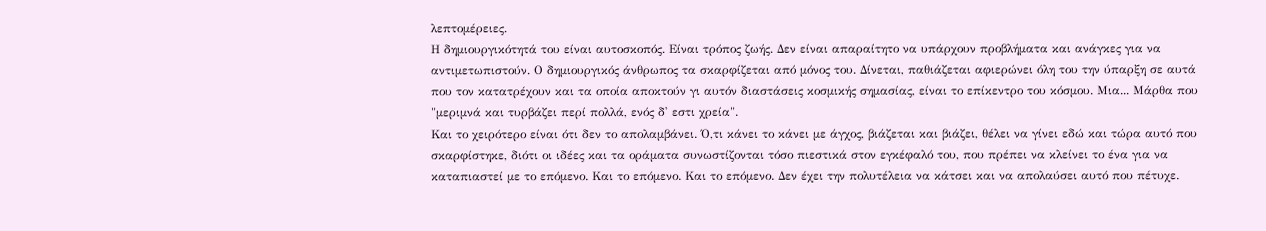λεπτομέρειες.
Η δημιουργικότητά του είναι αυτοσκοπός. Είναι τρόπος ζωής. Δεν είναι απαραίτητο να υπάρχουν προβλήματα και ανάγκες για να αντιμετωπιστούν. Ο δημιουργικός άνθρωπος τα σκαρφίζεται από μόνος του. Δίνεται, παθιάζεται αφιερώνει όλη του την ύπαρξη σε αυτά που τον κατατρέχουν και τα οποία αποκτούν γι αυτόν διαστάσεις κοσμικής σημασίας, είναι το επίκεντρο του κόσμου. Μια... Μάρθα που "μεριμνά και τυρβάζει περί πολλά, ενός δ' εστι χρεία".
Και το χειρότερο είναι ότι δεν το απολαμβάνει. Ό,τι κάνει το κάνει με άγχος, βιάζεται και βιάζει, θέλει να γίνει εδώ και τώρα αυτό που σκαρφίστηκε, διότι οι ιδέες και τα οράματα συνωστίζονται τόσο πιεστικά στον εγκέφαλό του, που πρέπει να κλείνει το ένα για να καταπιαστεί με το επόμενο. Και το επόμενο. Και το επόμενο. Δεν έχει την πολυτέλεια να κάτσει και να απολαύσει αυτό που πέτυχε.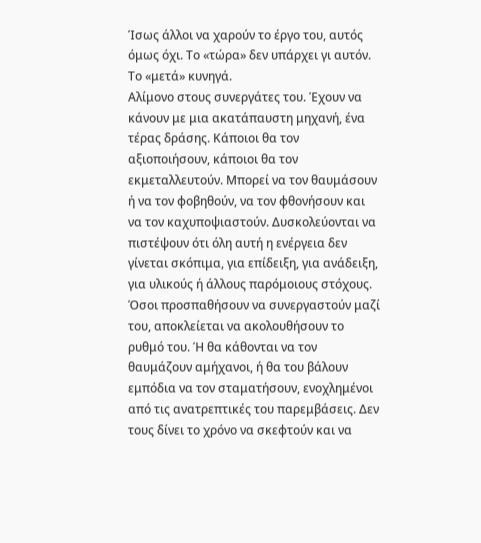Ίσως άλλοι να χαρούν το έργο του, αυτός όμως όχι. Το «τώρα» δεν υπάρχει γι αυτόν. Το «μετά» κυνηγά.
Αλίμονο στους συνεργάτες του. Έχουν να κάνουν με μια ακατάπαυστη μηχανή, ένα τέρας δράσης. Κάποιοι θα τον αξιοποιήσουν, κάποιοι θα τον εκμεταλλευτούν. Μπορεί να τον θαυμάσουν ή να τον φοβηθούν, να τον φθονήσουν και να τον καχυποψιαστούν. Δυσκολεύονται να πιστέψουν ότι όλη αυτή η ενέργεια δεν γίνεται σκόπιμα, για επίδειξη, για ανάδειξη, για υλικούς ή άλλους παρόμοιους στόχους. Όσοι προσπαθήσουν να συνεργαστούν μαζί του, αποκλείεται να ακολουθήσουν το ρυθμό του. Ή θα κάθονται να τον θαυμάζουν αμήχανοι, ή θα του βάλουν εμπόδια να τον σταματήσουν, ενοχλημένοι από τις ανατρεπτικές του παρεμβάσεις. Δεν τους δίνει το χρόνο να σκεφτούν και να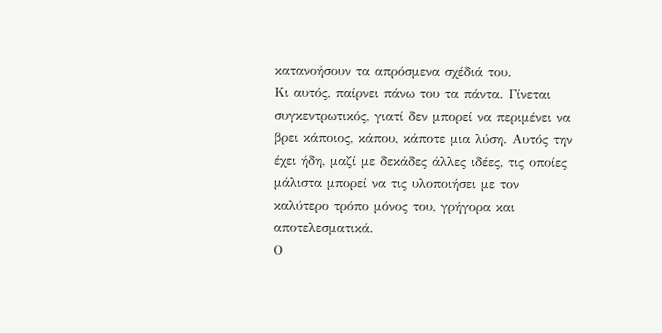κατανοήσουν τα απρόσμενα σχέδιά του.
Κι αυτός, παίρνει πάνω του τα πάντα. Γίνεται συγκεντρωτικός, γιατί δεν μπορεί να περιμένει να βρει κάποιος, κάπου, κάποτε μια λύση. Αυτός την έχει ήδη, μαζί με δεκάδες άλλες ιδέες, τις οποίες μάλιστα μπορεί να τις υλοποιήσει με τον καλύτερο τρόπο μόνος του, γρήγορα και αποτελεσματικά.
Ο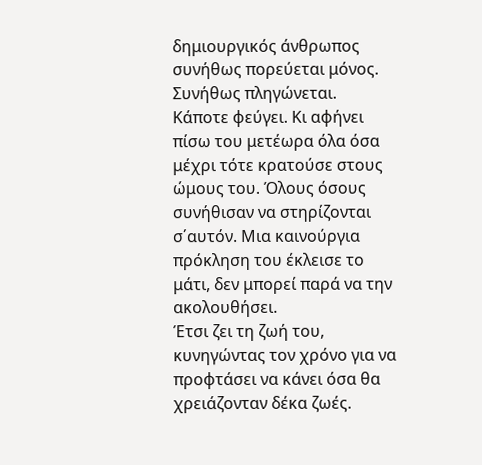δημιουργικός άνθρωπος συνήθως πορεύεται μόνος. Συνήθως πληγώνεται.
Κάποτε φεύγει. Κι αφήνει πίσω του μετέωρα όλα όσα μέχρι τότε κρατούσε στους ώμους του. Όλους όσους συνήθισαν να στηρίζονται σ΄αυτόν. Μια καινούργια πρόκληση του έκλεισε το μάτι, δεν μπορεί παρά να την ακολουθήσει.
Έτσι ζει τη ζωή του, κυνηγώντας τον χρόνο για να προφτάσει να κάνει όσα θα χρειάζονταν δέκα ζωές.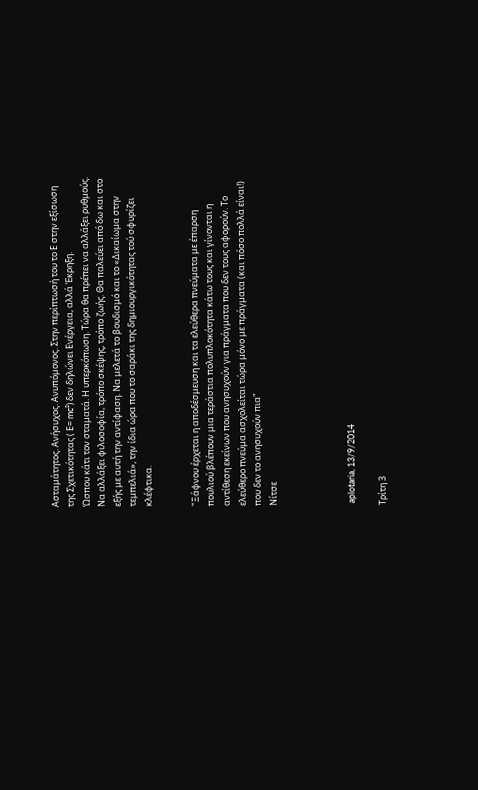Ασταμάτητος. Ανήσυχος. Ανυπόμονος. Στην περίπτωσή του το Ε στην εξίσωση της Σχετικότητας ( Ε= mc²) δεν δηλώνει Ενέργεια, αλλά Έκρηξη.
Ώσπου κάτι τον σταματά. Η υπερκόπωση. Τώρα θα πρέπει να αλλάξει ρυθμούς. Να αλλάξει φιλοσοφία, τρόπο σκέψης, τρόπο ζωής. Θα παλεύει από δω και στο εξής με αυτή την αντίφαση. Να μελετά το βουδισμό και το «Δικαίωμα στην τεμπελιά», την ίδια ώρα που το σαράκι της δημιουργικότητας τού σφυρίζει κλέφτικα.


"Ξάφνου έρχεται η αποδέσμευση και τα ελεύθερα πνεύματα με έπαρση πουλιού βλέπουν μια τεράστια πολυπλοκότητα κάτω τους και γίνονται η αντίθεση εκείνων που ανησυχούν για πράγματα που δεν τους αφορούν. Το ελεύθερο πνεύμα ασχολείται τώρα μόνο με πράγματα (και πόσο πολλά είναι!) που δεν το ανησυχούν πια"
Νίτσε




 aplotaria, 13/9/2014

Τρίτη 3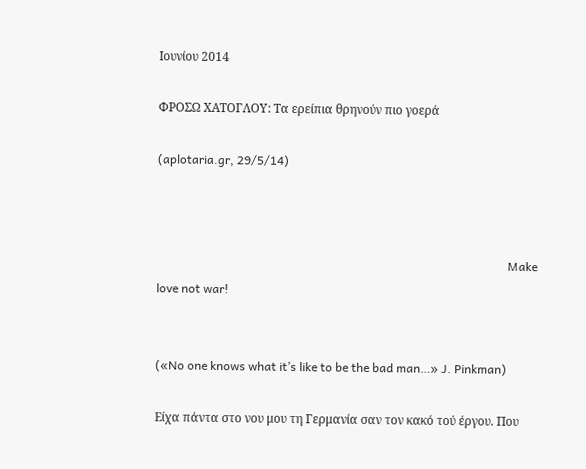Ιουνίου 2014

ΦΡΟΣΩ ΧΑΤΟΓΛΟΥ: Τα ερείπια θρηνούν πιο γοερά

(aplotaria.gr, 29/5/14)



                                                                                                                     Make love not war!


(«No one knows what it’s like to be the bad man…» J. Pinkman)

Είχα πάντα στο νου μου τη Γερμανία σαν τον κακό τού έργου. Που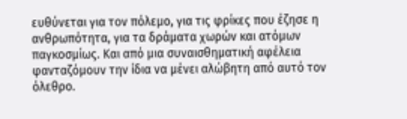ευθύνεται για τον πόλεμο, για τις φρίκες που έζησε η ανθρωπότητα, για τα δράματα χωρών και ατόμων παγκοσμίως. Και από μια συναισθηματική αφέλεια φανταζόμουν την ίδια να μένει αλώβητη από αυτό τον όλεθρο.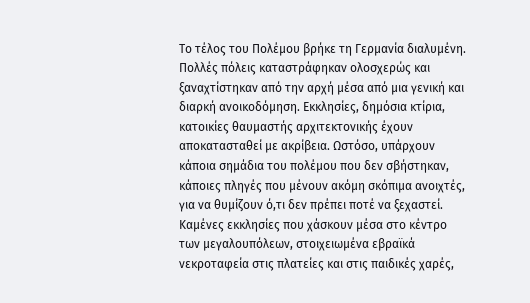Το τέλος του Πολέμου βρήκε τη Γερμανία διαλυμένη. Πολλές πόλεις καταστράφηκαν ολοσχερώς και ξαναχτίστηκαν από την αρχή μέσα από μια γενική και διαρκή ανοικοδόμηση. Εκκλησίες, δημόσια κτίρια, κατοικίες θαυμαστής αρχιτεκτονικής έχουν αποκατασταθεί με ακρίβεια. Ωστόσο, υπάρχουν κάποια σημάδια του πολέμου που δεν σβήστηκαν, κάποιες πληγές που μένουν ακόμη σκόπιμα ανοιχτές, για να θυμίζουν ό,τι δεν πρέπει ποτέ να ξεχαστεί.
Καμένες εκκλησίες που χάσκουν μέσα στο κέντρο των μεγαλουπόλεων, στοιχειωμένα εβραϊκά νεκροταφεία στις πλατείες και στις παιδικές χαρές,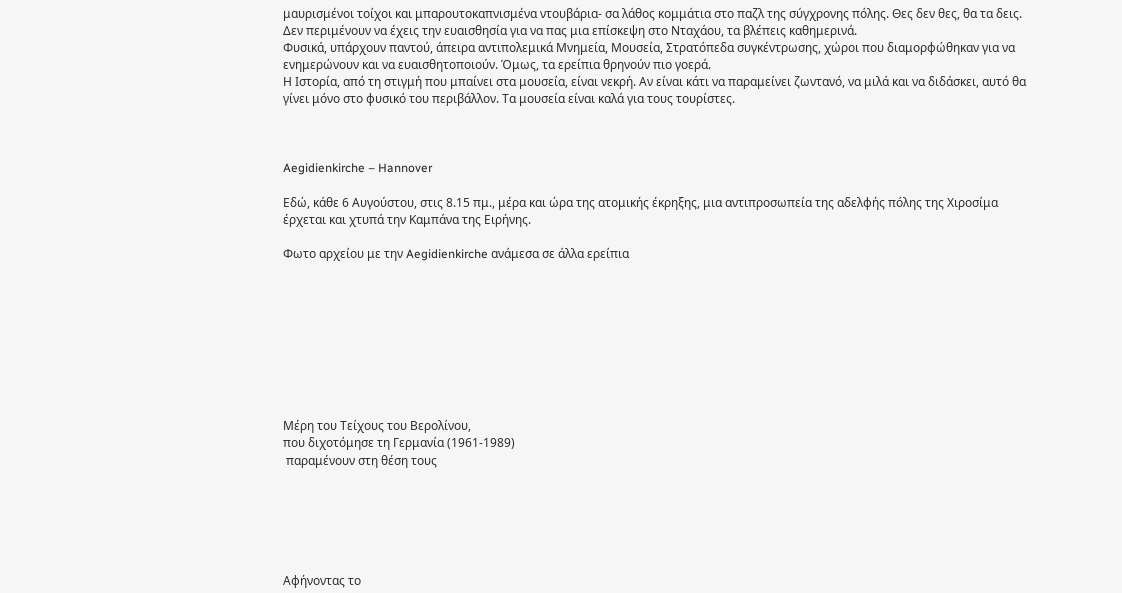μαυρισμένοι τοίχοι και μπαρουτοκαπνισμένα ντουβάρια- σα λάθος κομμάτια στο παζλ της σύγχρονης πόλης. Θες δεν θες, θα τα δεις. Δεν περιμένουν να έχεις την ευαισθησία για να πας μια επίσκεψη στο Νταχάου, τα βλέπεις καθημερινά.
Φυσικά, υπάρχουν παντού, άπειρα αντιπολεμικά Μνημεία, Μουσεία, Στρατόπεδα συγκέντρωσης, χώροι που διαμορφώθηκαν για να ενημερώνουν και να ευαισθητοποιούν. Όμως, τα ερείπια θρηνούν πιο γοερά.
Η Ιστορία, από τη στιγμή που μπαίνει στα μουσεία, είναι νεκρή. Αν είναι κάτι να παραμείνει ζωντανό, να μιλά και να διδάσκει, αυτό θα γίνει μόνο στο φυσικό του περιβάλλον. Τα μουσεία είναι καλά για τους τουρίστες.



Aegidienkirche – Hannover

Εδώ, κάθε 6 Αυγούστου, στις 8.15 πμ., μέρα και ώρα της ατομικής έκρηξης, μια αντιπροσωπεία της αδελφής πόλης της Χιροσίμα έρχεται και χτυπά την Καμπάνα της Ειρήνης.

Φωτο αρχείου με την Aegidienkirche ανάμεσα σε άλλα ερείπια









Μέρη του Τείχους του Βερολίνου,
που διχοτόμησε τη Γερμανία (1961-1989)
 παραμένουν στη θέση τους






Αφήνοντας το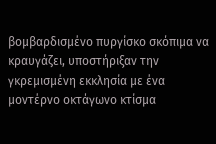βομβαρδισμένο πυργίσκο σκόπιμα να κραυγάζει, υποστήριξαν την γκρεμισμένη εκκλησία με ένα μοντέρνο οκτάγωνο κτίσμα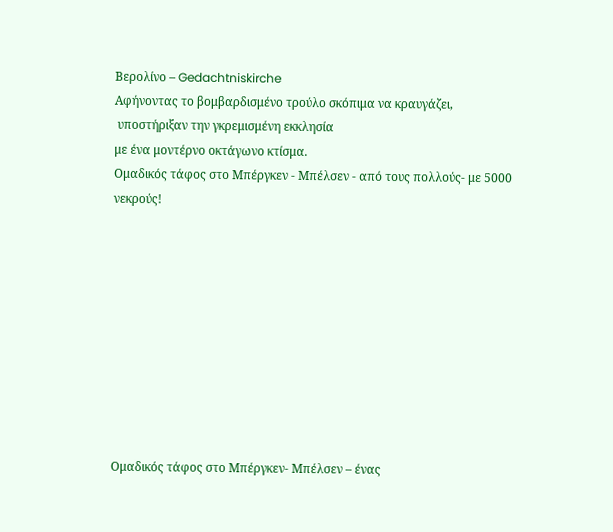Βερολίνο – Gedachtniskirche
Αφήνοντας το βομβαρδισμένο τρούλο σκόπιμα να κραυγάζει,
 υποστήριξαν την γκρεμισμένη εκκλησία
με ένα μοντέρνο οκτάγωνο κτίσμα.
Oμαδικός τάφος στο Μπέργκεν - Μπέλσεν - από τους πολλούς- με 5000 νεκρούς!










Oμαδικός τάφος στο Μπέργκεν- Μπέλσεν – ένας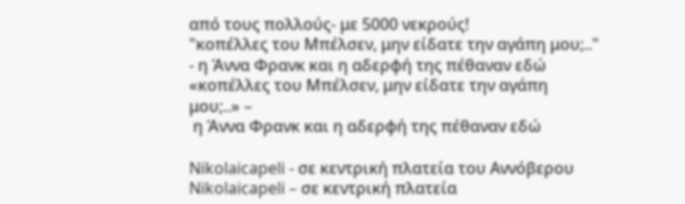από τους πολλούς- με 5000 νεκρούς!
"κοπέλλες του Μπέλσεν, μην είδατε την αγάπη μου;.." - η Άννα Φρανκ και η αδερφή της πέθαναν εδώ
«κοπέλλες του Μπέλσεν, μην είδατε την αγάπη μου;..» –
 η Άννα Φρανκ και η αδερφή της πέθαναν εδώ

Nikolaicapeli - σε κεντρική πλατεία του Αννόβερου
Nikolaicapeli – σε κεντρική πλατεία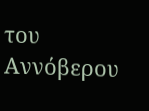του Αννόβερου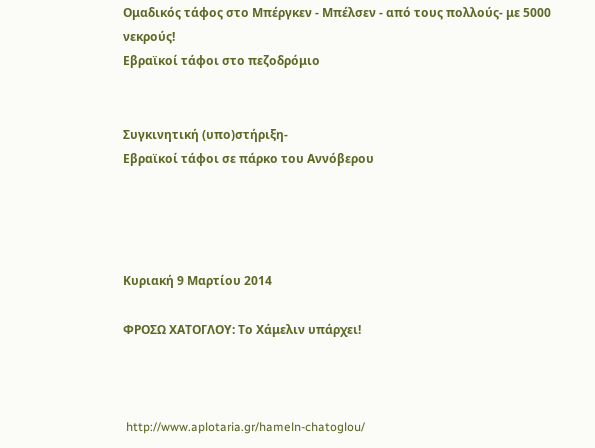Oμαδικός τάφος στο Μπέργκεν - Μπέλσεν - από τους πολλούς- με 5000 νεκρούς!
Εβραϊκοί τάφοι στο πεζοδρόμιο


Συγκινητική (υπο)στήριξη-
Εβραϊκοί τάφοι σε πάρκο του Αννόβερου




Κυριακή 9 Μαρτίου 2014

ΦΡΟΣΩ ΧΑΤΟΓΛΟΥ: Το Χάμελιν υπάρχει!



 http://www.aplotaria.gr/hameln-chatoglou/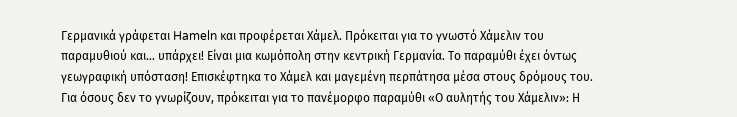Γερμανικά γράφεται Hameln και προφέρεται Χάμελ. Πρόκειται για το γνωστό Χάμελιν του παραμυθιού και… υπάρχει! Είναι μια κωμόπολη στην κεντρική Γερμανία. Το παραμύθι έχει όντως γεωγραφική υπόσταση! Επισκέφτηκα το Χάμελ και μαγεμένη περπάτησα μέσα στους δρόμους του.
Για όσους δεν το γνωρίζουν, πρόκειται για το πανέμορφο παραμύθι «Ο αυλητής του Χάμελιν»: Η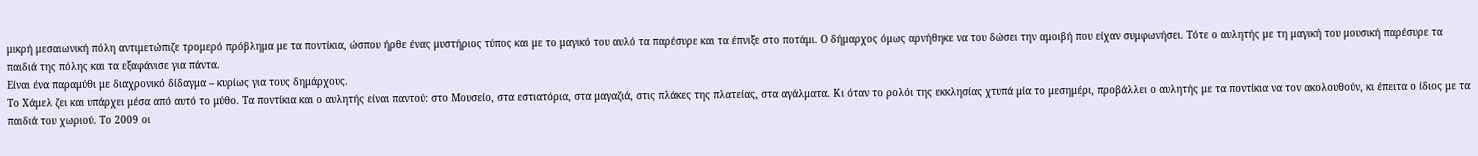μικρή μεσαιωνική πόλη αντιμετώπιζε τρομερό πρόβλημα με τα ποντίκια, ώσπου ήρθε ένας μυστήριος τύπος και με το μαγικό του αυλό τα παρέσυρε και τα έπνιξε στο ποτάμι. Ο δήμαρχος όμως αρνήθηκε να του δώσει την αμοιβή που είχαν συμφωνήσει. Τότε ο αυλητής με τη μαγική του μουσική παρέσυρε τα παιδιά της πόλης και τα εξαφάνισε για πάντα.
Είναι ένα παραμύθι με διαχρονικό δίδαγμα – κυρίως για τους δημάρχους.
Το Χάμελ ζει και υπάρχει μέσα από αυτό το μύθο. Τα ποντίκια και ο αυλητής είναι παντού: στο Μουσείο, στα εστιατόρια, στα μαγαζιά, στις πλάκες της πλατείας, στα αγάλματα. Κι όταν το ρολόι της εκκλησίας χτυπά μία το μεσημέρι, προβάλλει ο αυλητής με τα ποντίκια να τον ακολουθούν, κι έπειτα ο ίδιος με τα παιδιά του χωριού. Το 2009 οι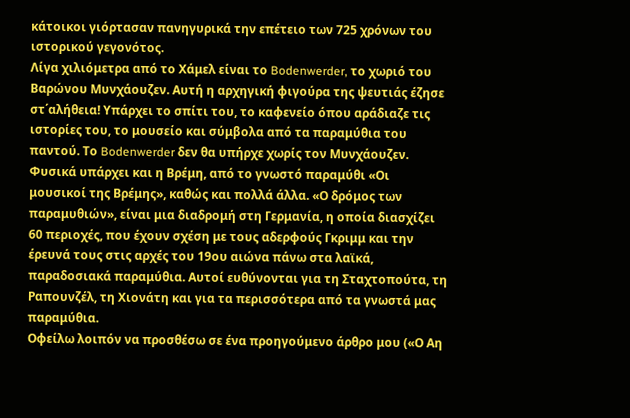κάτοικοι γιόρτασαν πανηγυρικά την επέτειο των 725 χρόνων του ιστορικού γεγονότος.
Λίγα χιλιόμετρα από το Χάμελ είναι το Bodenwerder, το χωριό του Βαρώνου Μυνχάουζεν. Αυτή η αρχηγική φιγούρα της ψευτιάς έζησε στ΄αλήθεια! Υπάρχει το σπίτι του, το καφενείο όπου αράδιαζε τις ιστορίες του, το μουσείο και σύμβολα από τα παραμύθια του παντού. Το Bodenwerder δεν θα υπήρχε χωρίς τον Μυνχάουζεν.
Φυσικά υπάρχει και η Βρέμη, από το γνωστό παραμύθι «Οι μουσικοί της Βρέμης», καθώς και πολλά άλλα. «Ο δρόμος των παραμυθιών», είναι μια διαδρομή στη Γερμανία, η οποία διασχίζει 60 περιοχές, που έχουν σχέση με τους αδερφούς Γκριμμ και την έρευνά τους στις αρχές του 19ου αιώνα πάνω στα λαϊκά, παραδοσιακά παραμύθια. Αυτοί ευθύνονται για τη Σταχτοπούτα, τη Ραπουνζέλ, τη Χιονάτη και για τα περισσότερα από τα γνωστά μας παραμύθια.
Οφείλω λοιπόν να προσθέσω σε ένα προηγούμενο άρθρο μου («Ο Αη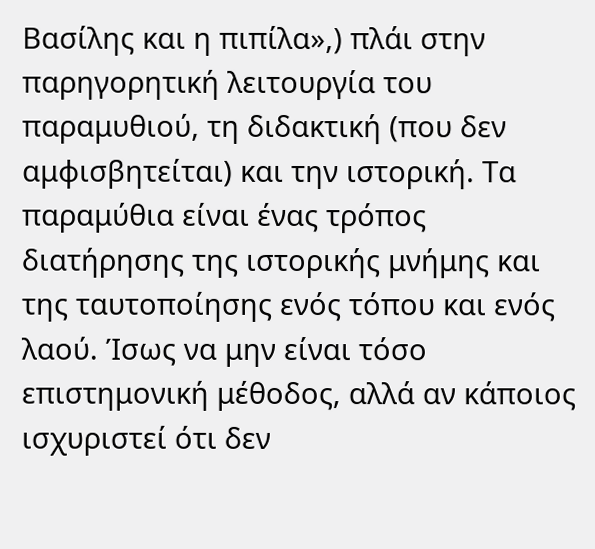Βασίλης και η πιπίλα»,) πλάι στην παρηγορητική λειτουργία του παραμυθιού, τη διδακτική (που δεν αμφισβητείται) και την ιστορική. Τα παραμύθια είναι ένας τρόπος διατήρησης της ιστορικής μνήμης και της ταυτοποίησης ενός τόπου και ενός λαού. Ίσως να μην είναι τόσο επιστημονική μέθοδος, αλλά αν κάποιος ισχυριστεί ότι δεν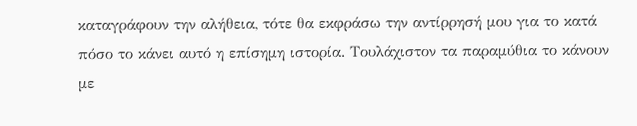καταγράφουν την αλήθεια, τότε θα εκφράσω την αντίρρησή μου για το κατά πόσο το κάνει αυτό η επίσημη ιστορία. Τουλάχιστον τα παραμύθια το κάνουν με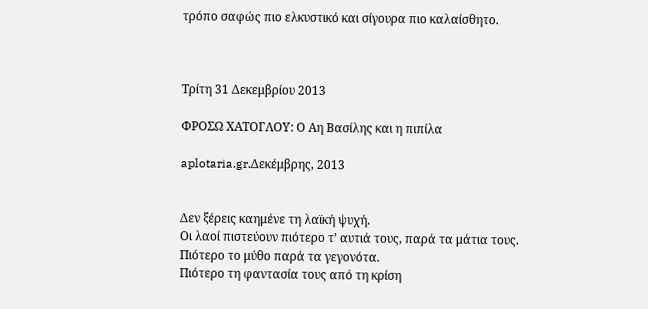τρόπο σαφώς πιο ελκυστικό και σίγουρα πιο καλαίσθητο.



Τρίτη 31 Δεκεμβρίου 2013

ΦΡΟΣΩ ΧΑΤΟΓΛΟΥ: Ο Αη Βασίλης και η πιπίλα

aplotaria.gr.Δεκέμβρης, 2013


Δεν ξέρεις καημένε τη λαϊκή ψυχή.
Οι λαοί πιστεύουν πιότερο τ’ αυτιά τους, παρά τα μάτια τους.
Πιότερο το μύθο παρά τα γεγονότα.
Πιότερο τη φαντασία τους από τη κρίση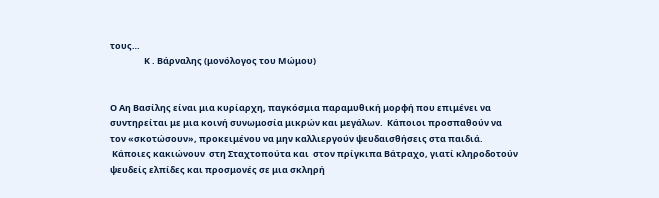τους…
                 Κ . Βάρναλης (μονόλογος του Μώμου)


Ο Αη Βασίλης είναι μια κυρίαρχη, παγκόσμια παραμυθική μορφή που επιμένει να συντηρείται με μια κοινή συνωμοσία μικρών και μεγάλων.  Κάποιοι προσπαθούν να τον «σκοτώσουν», προκειμένου να μην καλλιεργούν ψευδαισθήσεις στα παιδιά.
 Κάποιες κακιώνουν  στη Σταχτοπούτα και  στον πρίγκιπα Βάτραχο, γιατί κληροδοτούν ψευδείς ελπίδες και προσμονές σε μια σκληρή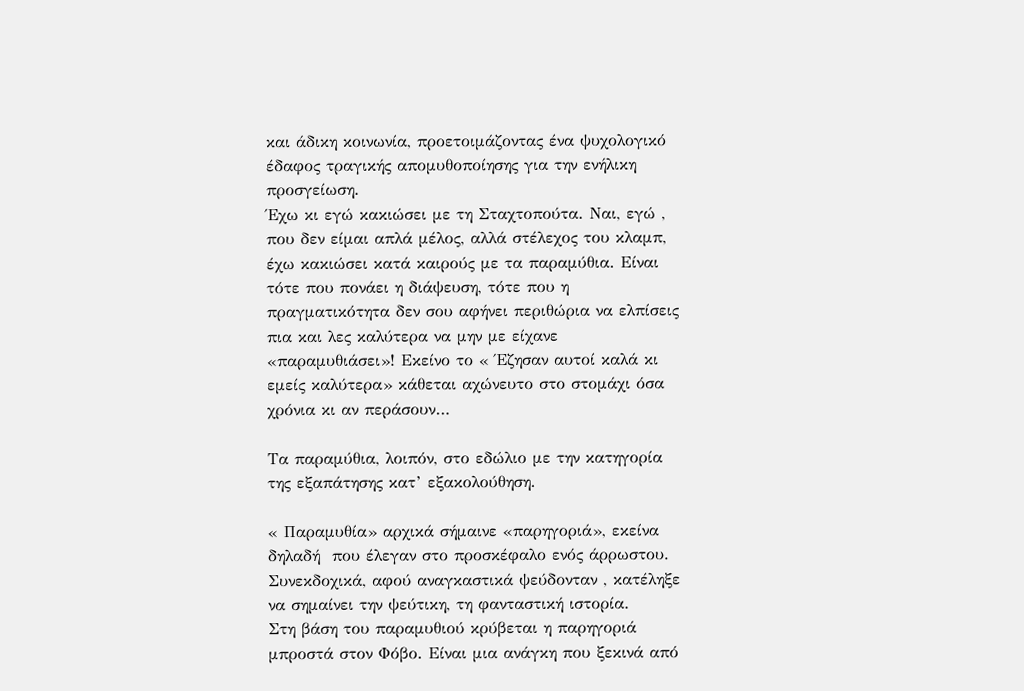και άδικη κοινωνία, προετοιμάζοντας ένα ψυχολογικό έδαφος τραγικής απομυθοποίησης για την ενήλικη προσγείωση.
Έχω κι εγώ κακιώσει με τη Σταχτοπούτα. Ναι, εγώ , που δεν είμαι απλά μέλος, αλλά στέλεχος του κλαμπ, έχω κακιώσει κατά καιρούς με τα παραμύθια. Είναι τότε που πονάει η διάψευση, τότε που η πραγματικότητα δεν σου αφήνει περιθώρια να ελπίσεις πια και λες καλύτερα να μην με είχανε «παραμυθιάσει»! Εκείνο το « Έζησαν αυτοί καλά κι εμείς καλύτερα» κάθεται αχώνευτο στο στομάχι όσα χρόνια κι αν περάσουν…

Τα παραμύθια, λοιπόν, στο εδώλιο με την κατηγορία  της εξαπάτησης κατ’ εξακολούθηση.

« Παραμυθία» αρχικά σήμαινε «παρηγοριά», εκείνα δηλαδή  που έλεγαν στο προσκέφαλο ενός άρρωστου. Συνεκδοχικά, αφού αναγκαστικά ψεύδονταν , κατέληξε να σημαίνει την ψεύτικη, τη φανταστική ιστορία.
Στη βάση του παραμυθιού κρύβεται η παρηγοριά μπροστά στον Φόβο. Είναι μια ανάγκη που ξεκινά από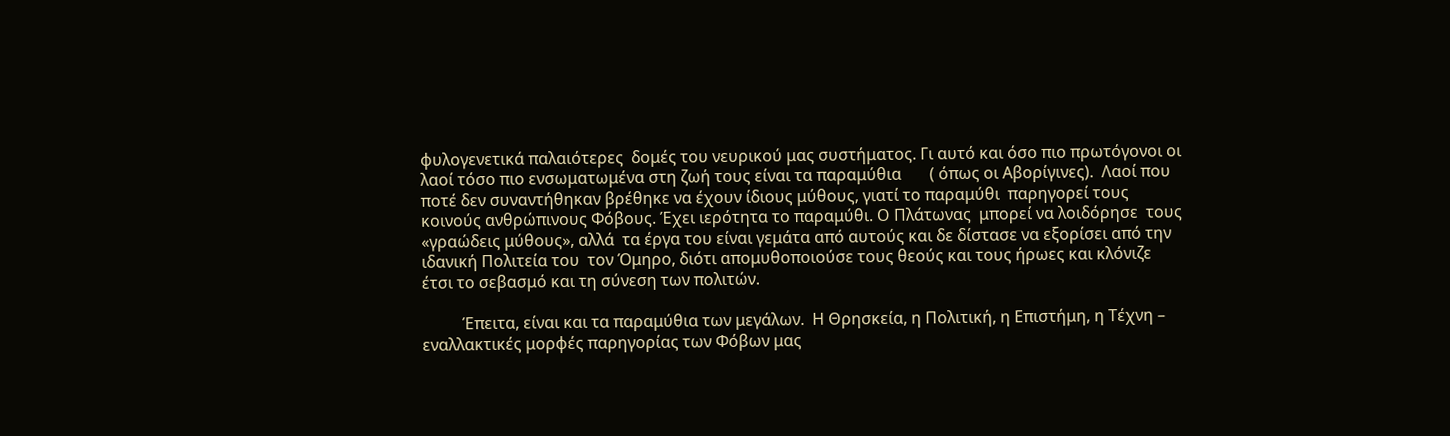φυλογενετικά παλαιότερες  δομές του νευρικού μας συστήματος. Γι αυτό και όσο πιο πρωτόγονοι οι λαοί τόσο πιο ενσωματωμένα στη ζωή τους είναι τα παραμύθια       ( όπως οι Αβορίγινες).  Λαοί που ποτέ δεν συναντήθηκαν βρέθηκε να έχουν ίδιους μύθους, γιατί το παραμύθι  παρηγορεί τους κοινούς ανθρώπινους Φόβους. Έχει ιερότητα το παραμύθι. Ο Πλάτωνας  μπορεί να λοιδόρησε  τους «γραώδεις μύθους», αλλά  τα έργα του είναι γεμάτα από αυτούς και δε δίστασε να εξορίσει από την ιδανική Πολιτεία του  τον Όμηρο, διότι απομυθοποιούσε τους θεούς και τους ήρωες και κλόνιζε έτσι το σεβασμό και τη σύνεση των πολιτών.

          Έπειτα, είναι και τα παραμύθια των μεγάλων.  Η Θρησκεία, η Πολιτική, η Επιστήμη, η Τέχνη – εναλλακτικές μορφές παρηγορίας των Φόβων μας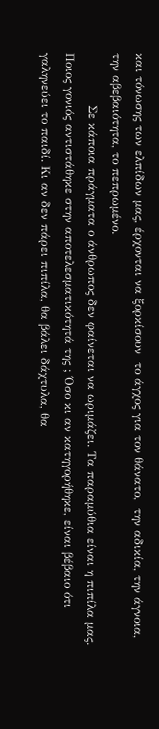και τόνωσης των ελπίδων μας, έρχονται να ξορκίσουν  το άγχος για τον θάνατο,  την αδικία, την άγνοια, την αβεβαιότητα, το πεπρωμένο.
             Σε κάποια πράγματα ο άνθρωπος δεν φαίνεται να ωριμάζει. Τα παραμύθια είναι η πιπίλα μας. Ποιος γονιός αντιστάθηκε στην αποτελεσματικότητά της ; Όσο κι αν κατηγορήθηκε, είναι βέβαιο ότι  γαληνεύει το παιδί. Κι αν δεν πάρει πιπίλα, θα βάλει δάχτυλα, θα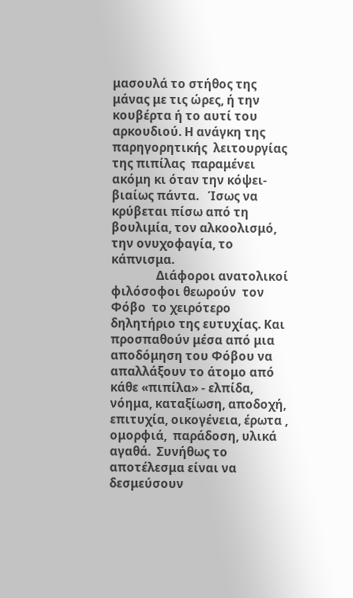μασουλά το στήθος της μάνας με τις ώρες, ή την κουβέρτα ή το αυτί του αρκουδιού. Η ανάγκη της παρηγορητικής  λειτουργίας της πιπίλας  παραμένει  ακόμη κι όταν την κόψει- βιαίως πάντα.   Ίσως να κρύβεται πίσω από τη βουλιμία, τον αλκοολισμό, την ονυχοφαγία, το κάπνισμα.
               Διάφοροι ανατολικοί φιλόσοφοι θεωρούν  τον Φόβο  το χειρότερο δηλητήριο της ευτυχίας. Και προσπαθούν μέσα από μια αποδόμηση του Φόβου να απαλλάξουν το άτομο από κάθε «πιπίλα» - ελπίδα, νόημα, καταξίωση, αποδοχή, επιτυχία, οικογένεια, έρωτα , ομορφιά,  παράδοση, υλικά αγαθά.  Συνήθως το αποτέλεσμα είναι να δεσμεύσουν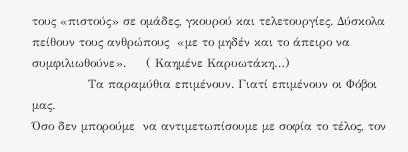τους «πιστούς» σε ομάδες, γκουρού και τελετουργίες. Δύσκολα πείθουν τους ανθρώπους  «με το μηδέν και το άπειρο να συμφιλιωθούνε».     ( Καημένε Καρυωτάκη…)
              Τα παραμύθια επιμένουν. Γιατί επιμένουν οι Φόβοι μας.
Όσο δεν μπορούμε  να αντιμετωπίσουμε με σοφία το τέλος, τον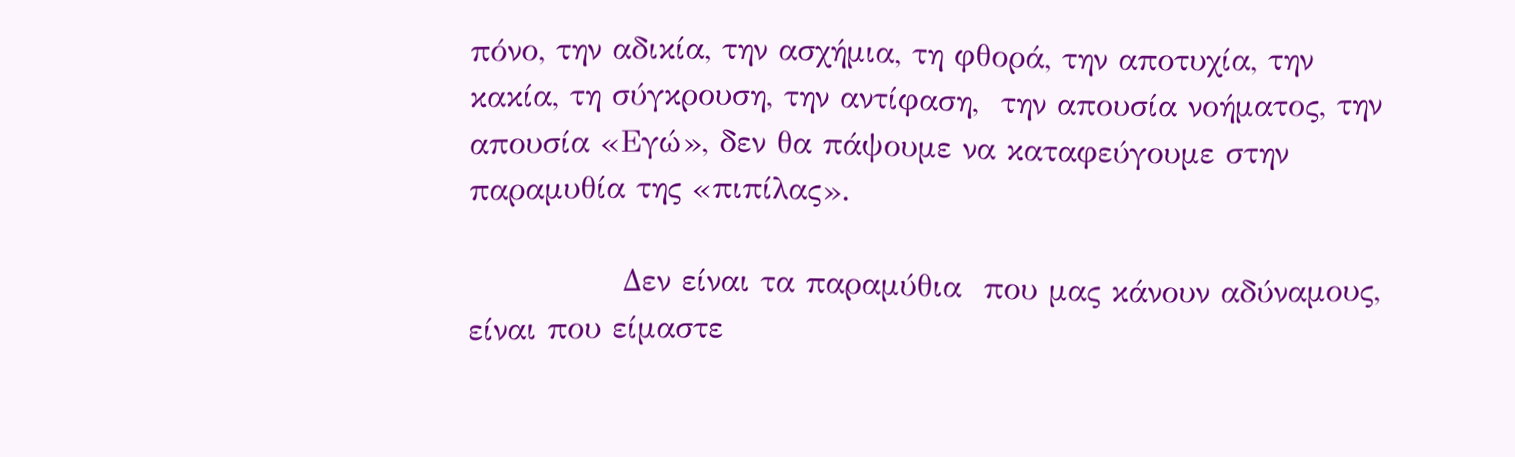πόνο, την αδικία, την ασχήμια, τη φθορά, την αποτυχία, την κακία, τη σύγκρουση, την αντίφαση,  την απουσία νοήματος, την απουσία «Εγώ», δεν θα πάψουμε να καταφεύγουμε στην παραμυθία της «πιπίλας».

              Δεν είναι τα παραμύθια  που μας κάνουν αδύναμους, είναι που είμαστε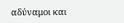αδύναμοι και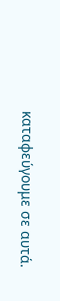καταφεύγουμε σε αυτά.